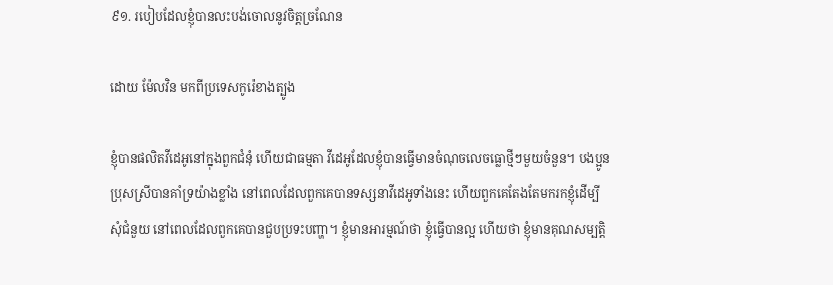៩១. របៀបដែលខ្ញុំបានលះបង់ចោលនូវចិត្តច្រណែន

ដោយ ម៉ែលវិន មកពីប្រទេសកូរ៉េខាងត្បូង

ខ្ញុំបានផលិតវីដេអូនៅក្នុងពួកជំនុំ ហើយជាធម្មតា វីដេអូដែលខ្ញុំបានធ្វើមានចំណុចលេចធ្លោថ្មីៗមួយចំនួន។ បងប្អូនប្រុសស្រីបានគាំទ្រយ៉ាងខ្លាំង នៅពេលដែលពួកគេបានទស្សនាវីដេអូទាំងនេះ ហើយពួកគេតែងតែមករកខ្ញុំដើម្បីសុំជំនួយ នៅពេលដែលពួកគេបានជួបប្រទះបញ្ហា។ ខ្ញុំមានអារម្មណ៍ថា ខ្ញុំធ្វើបានល្អ ហើយថា ខ្ញុំមានគុណសម្បត្តិ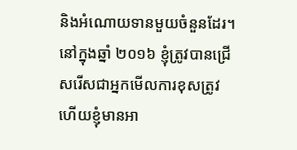និងអំណោយទានមួយចំនួនដែរ។ នៅក្នុងឆ្នាំ ២០១៦ ខ្ញុំត្រូវបានជ្រើសរើសជាអ្នកមើលការខុសត្រូវ ហើយខ្ញុំមានអា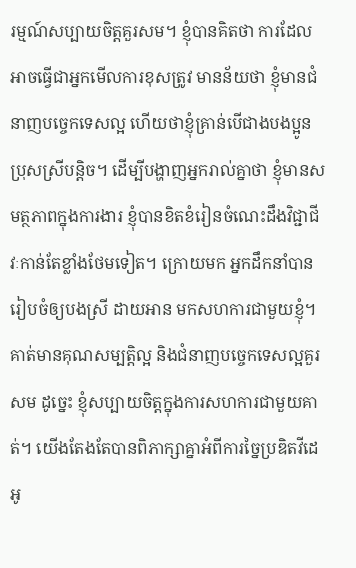រម្មណ៍សប្បាយចិត្តគួរសម។ ខ្ញុំបានគិតថា ការដែលអាចធ្វើជាអ្នកមើលការខុសត្រូវ មានន័យថា ខ្ញុំមានជំនាញបច្ចេកទេសល្អ ហើយថាខ្ញុំគ្រាន់បើជាងបងប្អូនប្រុសស្រីបន្តិច។ ដើម្បីបង្ហាញអ្នករាល់គ្នាថា ខ្ញុំមានសមត្ថភាពក្នុងការងារ ខ្ញុំបានខិតខំរៀនចំណេះដឹងវិជ្ជាជីវៈកាន់តែខ្លាំងថែមទៀត។ ក្រោយមក អ្នកដឹកនាំបានរៀបចំឲ្យបងស្រី ដាយអាន មកសហការជាមួយខ្ញុំ។ គាត់មានគុណសម្បត្តិល្អ និងជំនាញបច្ចេកទេសល្អគួរសម ដូច្នេះ ខ្ញុំសប្បាយចិត្តក្នុងការសហការជាមួយគាត់។ យើងតែងតែបានពិភាក្សាគ្នាអំពីការច្នៃប្រឌិតវីដេអូ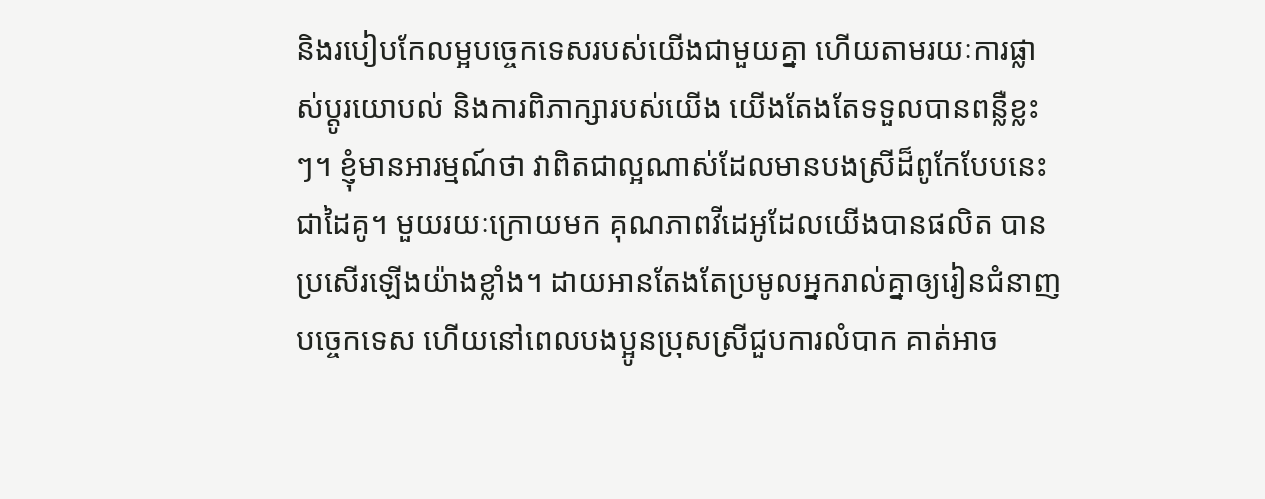និងរបៀបកែលម្អបច្ចេកទេសរបស់យើងជាមួយគ្នា ហើយតាមរយៈការផ្លាស់ប្ដូរយោបល់ និងការពិភាក្សារបស់យើង យើងតែងតែទទួលបានពន្លឺខ្លះៗ។ ខ្ញុំមានអារម្មណ៍ថា វាពិតជាល្អណាស់ដែលមានបងស្រីដ៏ពូកែបែបនេះជាដៃគូ។ មួយរយៈក្រោយមក គុណភាពវីដេអូដែលយើងបានផលិត បានប្រសើរឡើងយ៉ាងខ្លាំង។ ដាយអានតែងតែប្រមូលអ្នករាល់គ្នាឲ្យរៀនជំនាញបច្ចេកទេស ហើយនៅពេលបងប្អូនប្រុសស្រីជួបការលំបាក គាត់អាច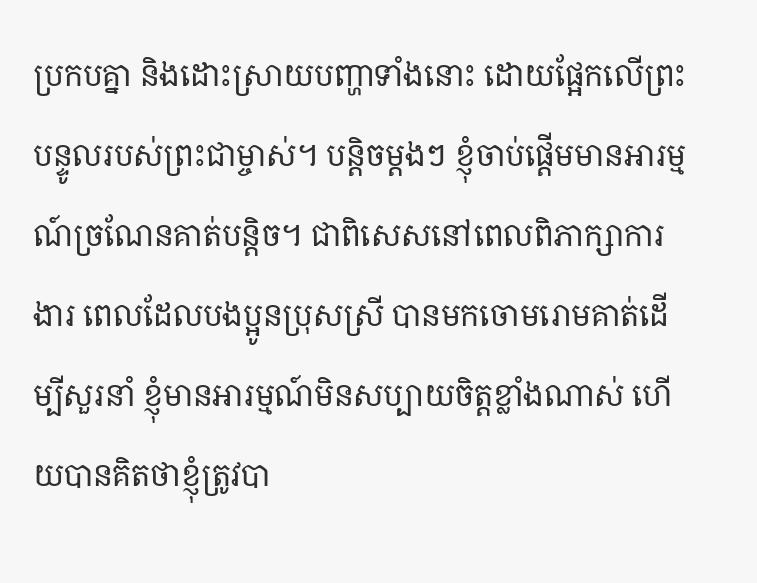ប្រកបគ្នា និងដោះស្រាយបញ្ហាទាំងនោះ ដោយផ្អែកលើព្រះបន្ទូលរបស់ព្រះជាម្ចាស់។ បន្តិចម្ដងៗ ខ្ញុំចាប់ផ្ដើមមានអារម្មណ៍ច្រណែនគាត់បន្តិច។ ជាពិសេសនៅពេលពិភាក្សាការងារ ពេលដែលបងប្អូនប្រុសស្រី បានមកចោមរោមគាត់ដើម្បីសួរនាំ ខ្ញុំមានអារម្មណ៍មិនសប្បាយចិត្តខ្លាំងណាស់ ហើយបានគិតថាខ្ញុំត្រូវបា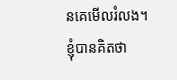នគេមើលរំលង។ ខ្ញុំបានគិតថា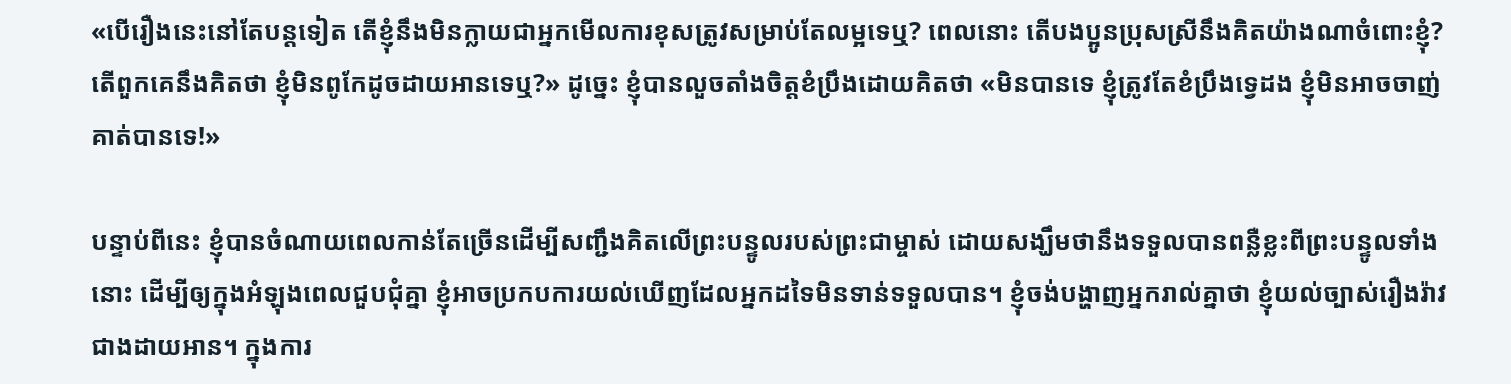«បើរឿងនេះនៅតែបន្តទៀត តើខ្ញុំនឹងមិនក្លាយជាអ្នកមើលការខុសត្រូវសម្រាប់តែលម្អទេឬ? ពេលនោះ តើបងប្អូនប្រុសស្រីនឹងគិតយ៉ាងណាចំពោះខ្ញុំ? តើពួកគេនឹងគិតថា ខ្ញុំមិនពូកែដូចដាយអានទេឬ?» ដូច្នេះ ខ្ញុំបានលួចតាំងចិត្តខំប្រឹងដោយគិតថា «មិនបានទេ ខ្ញុំត្រូវតែខំប្រឹងទ្វេដង ខ្ញុំមិនអាចចាញ់គាត់បានទេ!»

បន្ទាប់ពីនេះ ខ្ញុំបានចំណាយពេលកាន់តែច្រើនដើម្បីសញ្ជឹងគិតលើព្រះបន្ទូលរបស់ព្រះជាម្ចាស់ ដោយសង្ឃឹមថានឹងទទួលបានពន្លឺខ្លះពីព្រះបន្ទូលទាំងនោះ ដើម្បីឲ្យក្នុងអំឡុងពេលជួបជុំគ្នា ខ្ញុំអាចប្រកបការយល់ឃើញដែលអ្នកដទៃមិនទាន់ទទួលបាន។ ខ្ញុំចង់បង្ហាញអ្នករាល់គ្នាថា ខ្ញុំយល់ច្បាស់រឿងរ៉ាវជាងដាយអាន។ ក្នុងការ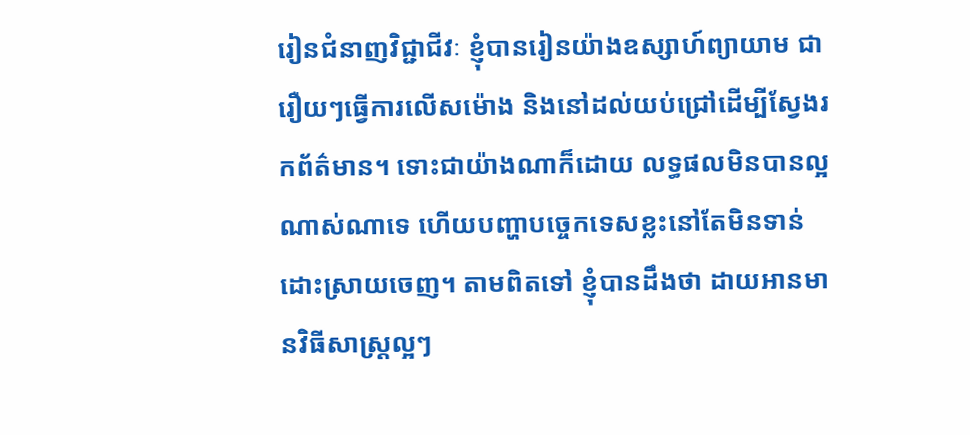រៀនជំនាញវិជ្ជាជីវៈ ខ្ញុំបានរៀនយ៉ាងឧស្សាហ៍ព្យាយាម ជារឿយៗធ្វើការលើសម៉ោង និងនៅដល់យប់ជ្រៅដើម្បីស្វែងរកព័ត៌មាន។ ទោះជាយ៉ាងណាក៏ដោយ លទ្ធផលមិនបានល្អណាស់ណាទេ ហើយបញ្ហាបច្ចេកទេសខ្លះនៅតែមិនទាន់ដោះស្រាយចេញ។ តាមពិតទៅ ខ្ញុំបានដឹងថា ដាយអានមានវិធីសាស្ត្រល្អៗ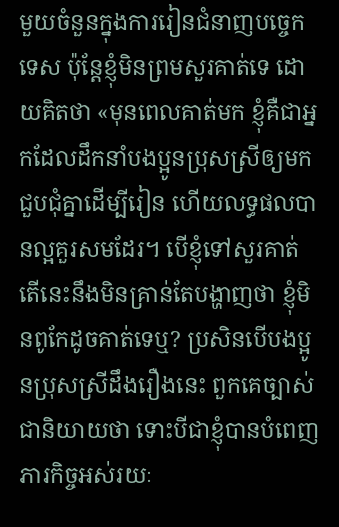មួយចំនួនក្នុងការរៀនជំនាញបច្ចេកទេស ប៉ុន្តែខ្ញុំមិនព្រមសួរគាត់ទេ ដោយគិតថា «មុនពេលគាត់មក ខ្ញុំគឺជាអ្នកដែលដឹកនាំបងប្អូនប្រុសស្រីឲ្យមកជួបជុំគ្នាដើម្បីរៀន ហើយលទ្ធផលបានល្អគួរសមដែរ។ បើខ្ញុំទៅសួរគាត់ តើនេះនឹងមិនគ្រាន់តែបង្ហាញថា ខ្ញុំមិនពូកែដូចគាត់ទេឬ? ប្រសិនបើបងប្អូនប្រុសស្រីដឹងរឿងនេះ ពួកគេច្បាស់ជានិយាយថា ទោះបីជាខ្ញុំបានបំពេញភារកិច្ចអស់រយៈ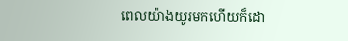ពេលយ៉ាងយូរមកហើយក៏ដោ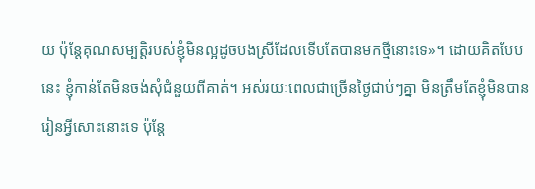យ ប៉ុន្តែគុណសម្បត្តិរបស់ខ្ញុំមិនល្អដូចបងស្រីដែលទើបតែបានមកថ្មីនោះទេ»។ ដោយគិតបែបនេះ ខ្ញុំកាន់តែមិនចង់សុំជំនួយពីគាត់។ អស់រយៈពេលជាច្រើនថ្ងៃជាប់ៗគ្នា មិនត្រឹមតែខ្ញុំមិនបានរៀនអ្វីសោះនោះទេ ប៉ុន្តែ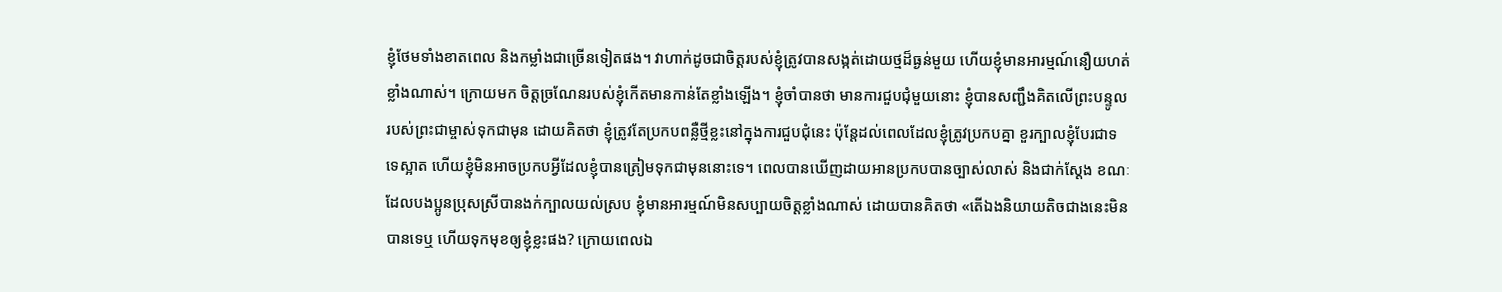ខ្ញុំថែមទាំងខាតពេល និងកម្លាំងជាច្រើនទៀតផង។ វាហាក់ដូចជាចិត្តរបស់ខ្ញុំត្រូវបានសង្កត់ដោយថ្មដ៏ធ្ងន់មួយ ហើយខ្ញុំមានអារម្មណ៍នឿយហត់ខ្លាំងណាស់។ ក្រោយមក ចិត្តច្រណែនរបស់ខ្ញុំកើតមានកាន់តែខ្លាំងឡើង។ ខ្ញុំចាំបានថា មានការជួបជុំមួយនោះ ខ្ញុំបានសញ្ជឹងគិតលើព្រះបន្ទូលរបស់ព្រះជាម្ចាស់ទុកជាមុន ដោយគិតថា ខ្ញុំត្រូវតែប្រកបពន្លឺថ្មីខ្លះនៅក្នុងការជួបជុំនេះ ប៉ុន្តែដល់ពេលដែលខ្ញុំត្រូវប្រកបគ្នា ខួរក្បាលខ្ញុំបែរជាទទេស្អាត ហើយខ្ញុំមិនអាចប្រកបអ្វីដែលខ្ញុំបានត្រៀមទុកជាមុននោះទេ។ ពេលបានឃើញដាយអានប្រកបបានច្បាស់លាស់ និងជាក់ស្ដែង ខណៈដែលបងប្អូនប្រុសស្រីបានងក់ក្បាលយល់ស្រប ខ្ញុំមានអារម្មណ៍មិនសប្បាយចិត្តខ្លាំងណាស់ ដោយបានគិតថា «តើឯងនិយាយតិចជាងនេះមិនបានទេឬ ហើយទុកមុខឲ្យខ្ញុំខ្លះផង? ក្រោយពេលឯ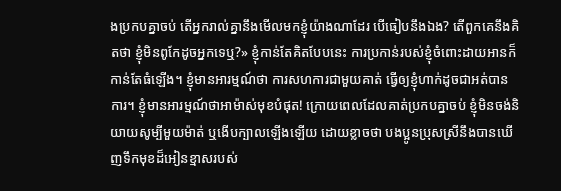ងប្រកបគ្នាចប់ តើអ្នករាល់គ្នានឹងមើលមកខ្ញុំយ៉ាងណាដែរ បើធៀបនឹងឯង? តើពួកគេនឹងគិតថា ខ្ញុំមិនពូកែដូចអ្នកទេឬ?» ខ្ញុំកាន់តែគិតបែបនេះ ការប្រកាន់របស់ខ្ញុំចំពោះដាយអានក៏កាន់តែធំឡើង។ ខ្ញុំមានអារម្មណ៍ថា ការសហការជាមួយគាត់ ធ្វើឲ្យខ្ញុំហាក់ដូចជាអត់បានការ។ ខ្ញុំមានអារម្មណ៍ថាអាម៉ាស់មុខបំផុត! ក្រោយពេលដែលគាត់ប្រកបគ្នាចប់ ខ្ញុំមិនចង់និយាយសូម្បីមួយម៉ាត់ ឬងើបក្បាលឡើងឡើយ ដោយខ្លាចថា បងប្អូនប្រុសស្រីនឹងបានឃើញទឹកមុខដ៏អៀនខ្មាសរបស់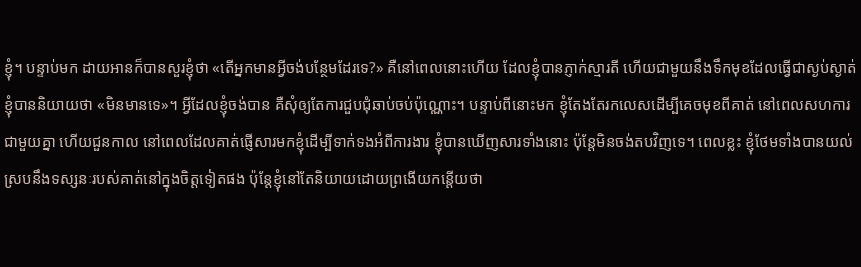ខ្ញុំ។ បន្ទាប់មក ដាយអានក៏បានសួរខ្ញុំថា «តើអ្នកមានអ្វីចង់បន្ថែមដែរទេ?» គឺនៅពេលនោះហើយ ដែលខ្ញុំបានភ្ញាក់ស្មារតី ហើយជាមួយនឹងទឹកមុខដែលធ្វើជាស្ងប់ស្ងាត់ ខ្ញុំបាននិយាយថា «មិនមានទេ»។ អ្វីដែលខ្ញុំចង់បាន គឺសុំឲ្យតែការជួបជុំឆាប់ចប់ប៉ុណ្ណោះ។ បន្ទាប់ពីនោះមក ខ្ញុំតែងតែរកលេសដើម្បីគេចមុខពីគាត់ នៅពេលសហការជាមួយគ្នា ហើយជួនកាល នៅពេលដែលគាត់ផ្ញើសារមកខ្ញុំដើម្បីទាក់ទងអំពីការងារ ខ្ញុំបានឃើញសារទាំងនោះ ប៉ុន្តែមិនចង់តបវិញទេ។ ពេលខ្លះ ខ្ញុំថែមទាំងបានយល់ស្របនឹងទស្សនៈរបស់គាត់នៅក្នុងចិត្តទៀតផង ប៉ុន្តែខ្ញុំនៅតែនិយាយដោយព្រងើយកន្តើយថា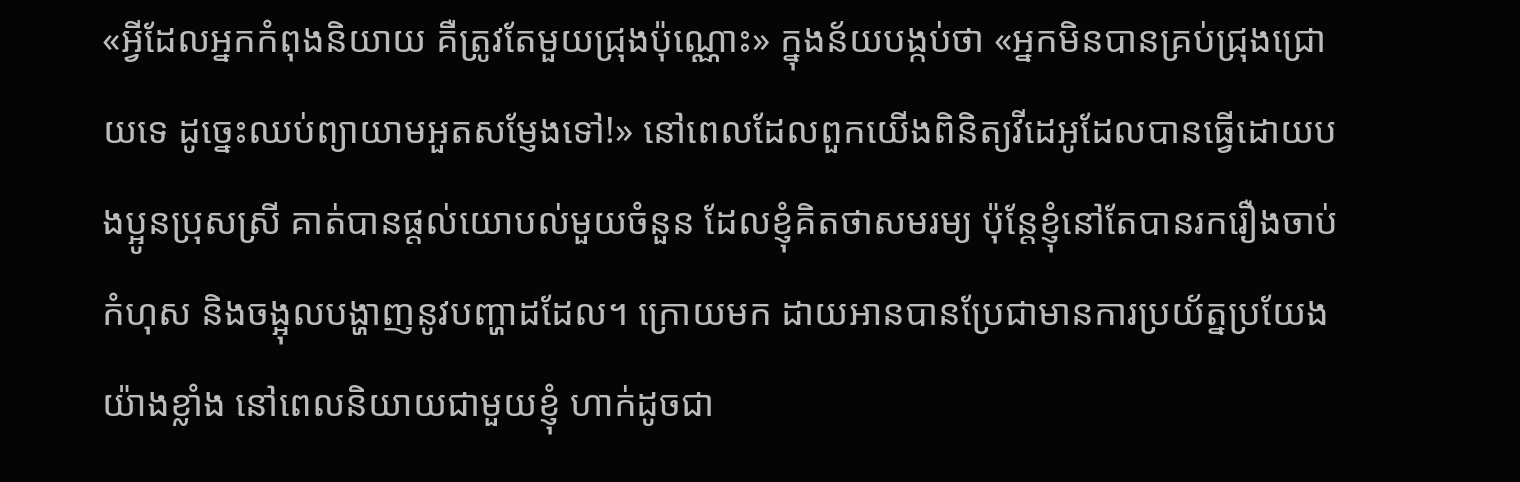«អ្វីដែលអ្នកកំពុងនិយាយ គឺត្រូវតែមួយជ្រុងប៉ុណ្ណោះ» ក្នុងន័យបង្កប់ថា «អ្នកមិនបានគ្រប់ជ្រុងជ្រោយទេ ដូច្នេះឈប់ព្យាយាមអួតសម្ញែងទៅ!» នៅពេលដែលពួកយើងពិនិត្យវីដេអូដែលបានធ្វើដោយបងប្អូនប្រុសស្រី គាត់បានផ្ដល់យោបល់មួយចំនួន ដែលខ្ញុំគិតថាសមរម្យ ប៉ុន្តែខ្ញុំនៅតែបានរករឿងចាប់កំហុស និងចង្អុលបង្ហាញនូវបញ្ហាដដែល។ ក្រោយមក ដាយអានបានប្រែជាមានការប្រយ័ត្នប្រយែងយ៉ាងខ្លាំង នៅពេលនិយាយជាមួយខ្ញុំ ហាក់ដូចជា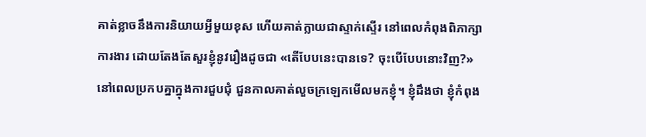គាត់ខ្លាចនឹងការនិយាយអ្វីមួយខុស ហើយគាត់ក្លាយជាស្ទាក់ស្ទើរ នៅពេលកំពុងពិភាក្សាការងារ ដោយតែងតែសួរខ្ញុំនូវរឿងដូចជា «តើបែបនេះបានទេ? ចុះបើបែបនោះវិញ?» នៅពេលប្រកបគ្នាក្នុងការជួបជុំ ជួនកាលគាត់លួចក្រឡេកមើលមកខ្ញុំ។ ខ្ញុំដឹងថា ខ្ញុំកំពុង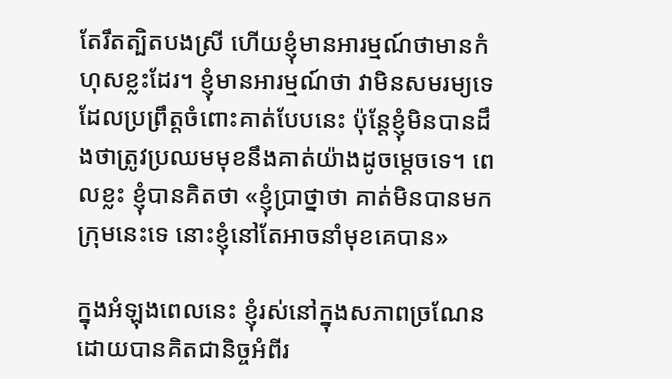តែរឹតត្បិតបងស្រី ហើយខ្ញុំមានអារម្មណ៍ថាមានកំហុសខ្លះដែរ។ ខ្ញុំមានអារម្មណ៍ថា វាមិនសមរម្យទេដែលប្រព្រឹត្តចំពោះគាត់បែបនេះ ប៉ុន្តែខ្ញុំមិនបានដឹងថាត្រូវប្រឈមមុខនឹងគាត់យ៉ាងដូចម្ដេចទេ។ ពេលខ្លះ ខ្ញុំបានគិតថា «ខ្ញុំប្រាថ្នាថា គាត់មិនបានមកក្រុមនេះទេ នោះខ្ញុំនៅតែអាចនាំមុខគេបាន»

ក្នុងអំឡុងពេលនេះ ខ្ញុំរស់នៅក្នុងសភាពច្រណែន ដោយបានគិតជានិច្ចអំពីរ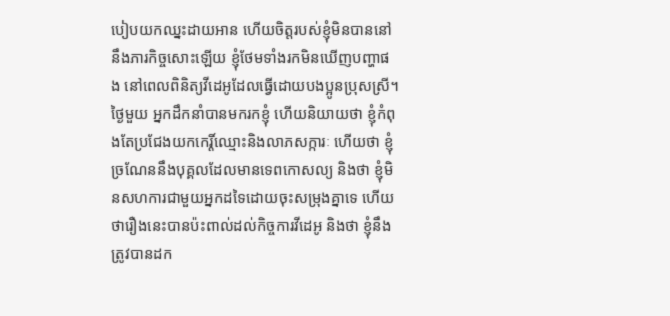បៀបយកឈ្នះដាយអាន ហើយចិត្តរបស់ខ្ញុំមិនបាននៅនឹងភារកិច្ចសោះឡើយ ខ្ញុំថែមទាំងរកមិនឃើញបញ្ហាផង នៅពេលពិនិត្យវីដេអូដែលធ្វើដោយបងប្អូនប្រុសស្រី។ ថ្ងៃមួយ អ្នកដឹកនាំបានមករកខ្ញុំ ហើយនិយាយថា ខ្ញុំកំពុងតែប្រជែងយកកេរ្តិ៍ឈ្មោះនិងលាភសក្ការៈ ហើយថា ខ្ញុំច្រណែននឹងបុគ្គលដែលមានទេពកោសល្យ និងថា ខ្ញុំមិនសហការជាមួយអ្នកដទៃដោយចុះសម្រុងគ្នាទេ ហើយថារឿងនេះបានប៉ះពាល់ដល់កិច្ចការវីដេអូ និងថា ខ្ញុំនឹងត្រូវបានដក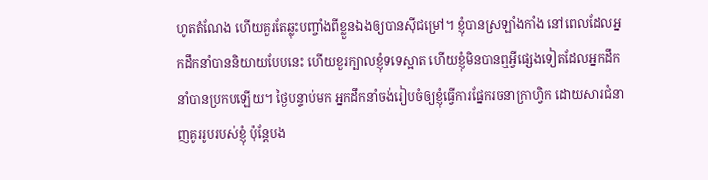ហូតតំណែង ហើយគួរតែឆ្លុះបញ្ចាំងពីខ្លួនឯងឲ្យបានស៊ីជម្រៅ។ ខ្ញុំបានស្រឡាំងកាំង នៅពេលដែលអ្នកដឹកនាំបាននិយាយបែបនេះ ហើយខួរក្បាលខ្ញុំទទេស្អាត ហើយខ្ញុំមិនបានឮអ្វីផ្សេងទៀតដែលអ្នកដឹកនាំបានប្រកបឡើយ។ ថ្ងៃបន្ទាប់មក អ្នកដឹកនាំចង់រៀបចំឲ្យខ្ញុំធ្វើការផ្នែករចនាក្រាហ្វិក ដោយសារជំនាញគូររូបរបស់ខ្ញុំ ប៉ុន្តែបង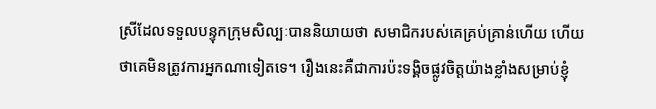ស្រីដែលទទួលបន្ទុកក្រុមសិល្បៈបាននិយាយថា សមាជិករបស់គេគ្រប់គ្រាន់ហើយ ហើយថាគេមិនត្រូវការអ្នកណាទៀតទេ។ រឿងនេះគឺជាការប៉ះទង្គិចផ្លូវចិត្តយ៉ាងខ្លាំងសម្រាប់ខ្ញុំ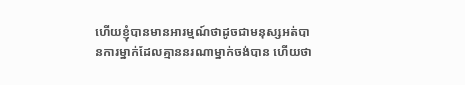ហើយខ្ញុំបានមានអារម្មណ៍ថាដូចជាមនុស្សអត់បានការម្នាក់ដែលគ្មាននរណាម្នាក់ចង់បាន ហើយថា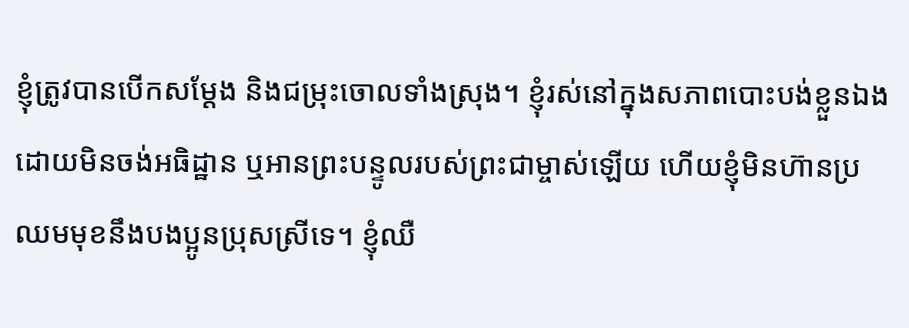ខ្ញុំត្រូវបានបើកសម្ដែង និងជម្រុះចោលទាំងស្រុង។ ខ្ញុំរស់នៅក្នុងសភាពបោះបង់ខ្លួនឯង ដោយមិនចង់អធិដ្ឋាន ឬអានព្រះបន្ទូលរបស់ព្រះជាម្ចាស់ឡើយ ហើយខ្ញុំមិនហ៊ានប្រឈមមុខនឹងបងប្អូនប្រុសស្រីទេ។ ខ្ញុំឈឺ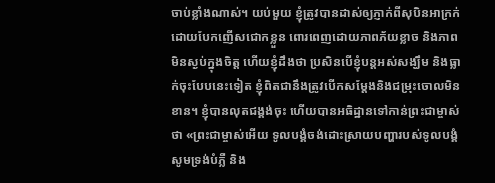ចាប់ខ្លាំងណាស់។ យប់មួយ ខ្ញុំត្រូវបានដាស់ឲ្យភ្ញាក់ពីសុបិនអាក្រក់ ដោយបែកញើសជោកខ្លួន ពោរពេញដោយភាពភ័យខ្លាច និងភាពមិនស្ងប់ក្នុងចិត្ត ហើយខ្ញុំដឹងថា ប្រសិនបើខ្ញុំបន្តអស់សង្ឃឹម និងធ្លាក់ចុះបែបនេះទៀត ខ្ញុំពិតជានឹងត្រូវបើកសម្ដែងនិងជម្រុះចោលមិនខាន។ ខ្ញុំបានលុតជង្គង់ចុះ ហើយបានអធិដ្ឋានទៅកាន់ព្រះជាម្ចាស់ថា «ព្រះជាម្ចាស់អើយ ទូលបង្គំចង់ដោះស្រាយបញ្ហារបស់ទូលបង្គំ សូមទ្រង់បំភ្លឺ និង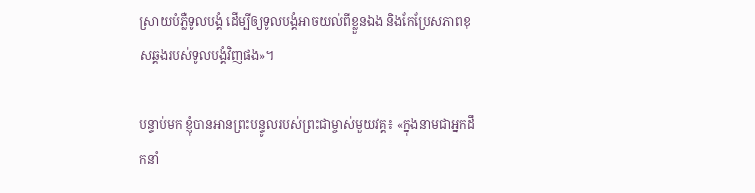ស្រាយបំភ្លឺទូលបង្គំ ដើម្បីឲ្យទូលបង្គំអាចយល់ពីខ្លួនឯង និងកែប្រែសភាពខុសឆ្គងរបស់ទូលបង្គំវិញផង»។

បន្ទាប់មក ខ្ញុំបានអានព្រះបន្ទូលរបស់ព្រះជាម្ចាស់មួយវគ្គ៖ «ក្នុងនាមជាអ្នកដឹកនាំ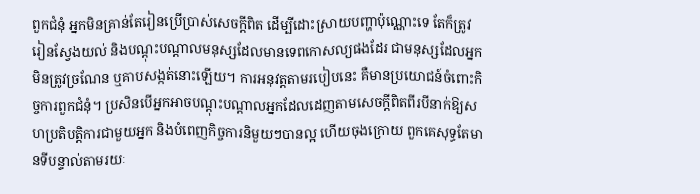ពួកជំនុំ អ្នកមិនគ្រាន់តែរៀនប្រើប្រាស់សេចក្ដីពិត ដើម្បីដោះស្រាយបញ្ហាប៉ុណ្ណោះទេ តែក៏ត្រូវរៀនស្វែងយល់ និងបណ្ដុះបណ្ដាលមនុស្សដែលមានទេពកោសល្យផងដែរ ជាមនុស្សដែលអ្នកមិនត្រូវច្រណែន ឬគាបសង្កត់នោះឡើយ។ ការអនុវត្តតាមរបៀបនេះ គឺមានប្រយោជន៍ចំពោះកិច្ចការពួកជំនុំ។ ប្រសិនបើអ្នកអាចបណ្ដុះបណ្ដាលអ្នកដែលដេញតាមសេចក្តីពិតពីរបីនាក់ឱ្យសហប្រតិបត្តិការជាមួយអ្នក និងបំពេញកិច្ចការនិមួយៗបានល្អ ហើយចុងក្រោយ ពួកគេសុទ្ធតែមានទីបន្ទាល់តាមរយៈ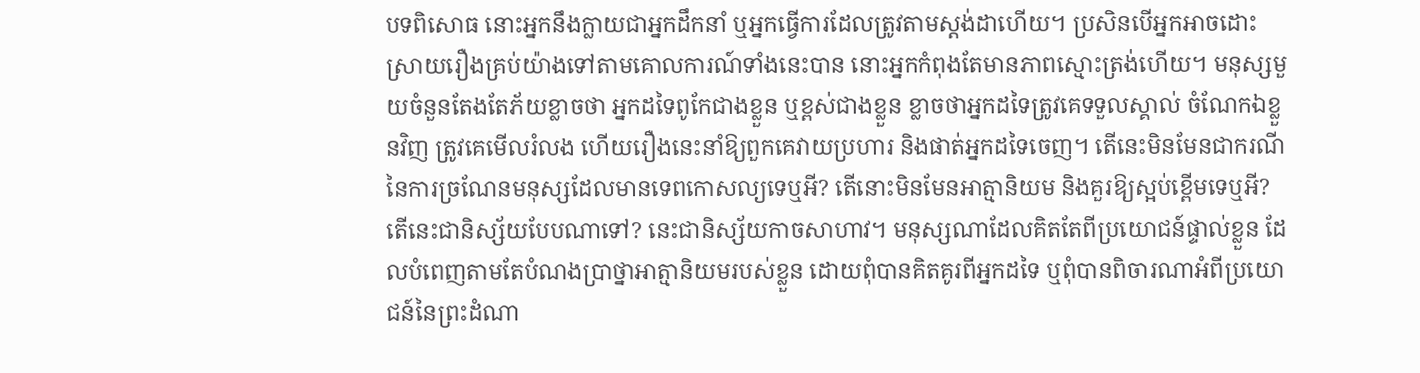បទពិសោធ នោះអ្នកនឹងក្លាយជាអ្នកដឹកនាំ ឬអ្នកធ្វើការដែលត្រូវតាមស្តង់ដាហើយ។ ប្រសិនបើអ្នកអាចដោះស្រាយរឿងគ្រប់យ៉ាងទៅតាមគោលការណ៍ទាំងនេះបាន នោះអ្នកកំពុងតែមានភាពស្មោះត្រង់ហើយ។ មនុស្សមួយចំនួនតែងតែភ័យខ្លាចថា អ្នកដទៃពូកែជាងខ្លួន ឬខ្ពស់ជាងខ្លួន ខ្លាចថាអ្នកដទៃត្រូវគេទទួលស្គាល់ ចំណែកឯខ្លួនវិញ ត្រូវគេមើលរំលង ហើយរឿងនេះនាំឱ្យពួកគេវាយប្រហារ និងផាត់អ្នកដទៃចេញ។ តើនេះមិនមែនជាករណីនៃការច្រណែនមនុស្សដែលមានទេពកោសល្យទេឬអី? តើនោះមិនមែនអាត្មានិយម និងគួរឱ្យស្អប់ខ្ពើមទេឬអី? តើនេះជានិស្ស័យបែបណាទៅ? នេះជានិស្ស័យកាចសាហាវ។ មនុស្សណាដែលគិតតែពីប្រយោជន៍ផ្ទាល់ខ្លួន ដែលបំពេញតាមតែបំណងប្រាថ្នាអាត្មានិយមរបស់ខ្លួន ដោយពុំបានគិតគូរពីអ្នកដទៃ ឬពុំបានពិចារណាអំពីប្រយោជន៍នៃព្រះដំណា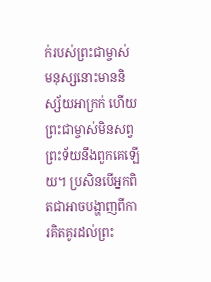ក់របស់ព្រះជាម្ចាស់ មនុស្សនោះមាននិស្ស័យអាក្រក់ ហើយព្រះជាម្ចាស់មិនសព្វព្រះទ័យនឹងពួកគេឡើយ។ ប្រសិនបើអ្នកពិតជាអាចបង្ហាញពីការគិតគូរដល់ព្រះ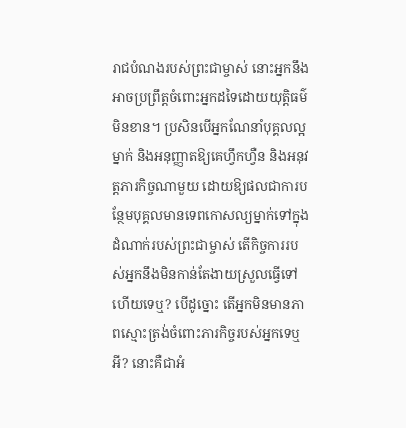រាជបំណងរបស់ព្រះជាម្ចាស់ នោះអ្នកនឹងអាចប្រព្រឹត្តចំពោះអ្នកដទៃដោយយុត្តិធម៌មិនខាន។ ប្រសិនបើអ្នកណែនាំបុគ្គលល្អម្នាក់ និងអនុញ្ញាតឱ្យគេហ្វឹកហ្វឺន និងអនុវត្តភារកិច្ចណាមួយ ដោយឱ្យផលជាការបន្ថែមបុគ្គលមានទេពកោសល្យម្នាក់ទៅក្នុងដំណាក់របស់ព្រះជាម្ចាស់ តើកិច្ចការរបស់អ្នកនឹងមិនកាន់តែងាយស្រួលធ្វើទៅហើយទេឬ? បើដូច្នោះ តើអ្នកមិនមានភាពស្មោះត្រង់ចំពោះភារកិច្ចរបស់អ្នកទេឬអី? នោះគឺជាអំ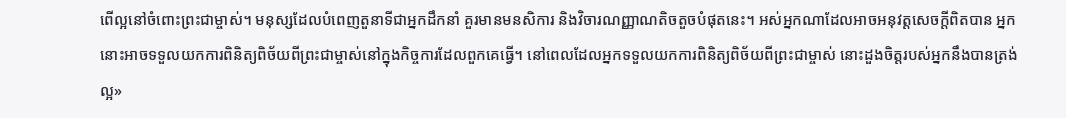ពើល្អនៅចំពោះព្រះជាម្ចាស់។ មនុស្សដែលបំពេញតួនាទីជាអ្នកដឹកនាំ គួរមានមនសិការ និងវិចារណញ្ញាណតិចតួចបំផុតនេះ។ អស់អ្នកណាដែលអាចអនុវត្តសេចក្តីពិតបាន អ្នកនោះអាចទទួលយកការពិនិត្យពិច័យពីព្រះជាម្ចាស់នៅក្នុងកិច្ចការដែលពួកគេធ្វើ។ នៅពេលដែលអ្នកទទួលយកការពិនិត្យពិច័យពីព្រះជាម្ចាស់ នោះដួងចិត្តរបស់អ្នកនឹងបានត្រង់ល្អ»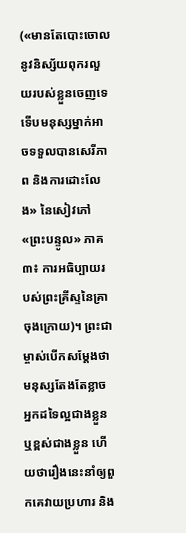(«មានតែបោះចោលនូវនិស្ស័យពុករលួយរបស់ខ្លួនចេញទេ ទើបមនុស្សម្នាក់អាចទទួលបានសេរីភាព និងការដោះលែង» នៃសៀវភៅ «ព្រះបន្ទូល» ភាគ៣៖ ការអធិប្បាយរបស់ព្រះគ្រីស្ទនៃគ្រាចុងក្រោយ)។ ព្រះជាម្ចាស់បើកសម្ដែងថា មនុស្សតែងតែខ្លាចអ្នកដទៃល្អជាងខ្លួន ឬខ្ពស់ជាងខ្លួន ហើយថារឿងនេះនាំឲ្យពួកគេវាយប្រហារ និង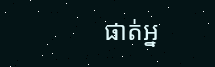ផាត់អ្ន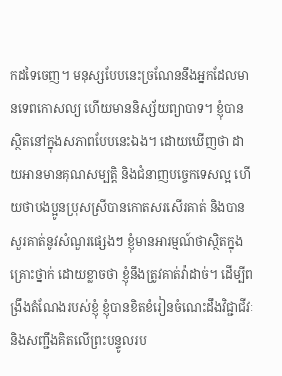កដទៃចេញ។ មនុស្សបែបនេះច្រណែននឹងអ្នកដែលមានទេពកោសល្យ ហើយមាននិស្ស័យព្យាបាទ។ ខ្ញុំបានស្ថិតនៅក្នុងសភាពបែបនេះឯង។ ដោយឃើញថា ដាយអានមានគុណសម្បត្តិ និងជំនាញបច្ចេកទេសល្អ ហើយថាបងប្អូនប្រុសស្រីបានកោតសរសើរគាត់ និងបានសួរគាត់នូវសំណួរផ្សេងៗ ខ្ញុំមានអារម្មណ៍ថាស្ថិតក្នុងគ្រោះថ្នាក់ ដោយខ្លាចថា ខ្ញុំនឹងត្រូវគាត់វ៉ាដាច់។ ដើម្បីពង្រឹងតំណែងរបស់ខ្ញុំ ខ្ញុំបានខិតខំរៀនចំណេះដឹងវិជ្ជាជីវៈ និងសញ្ជឹងគិតលើព្រះបន្ទូលរប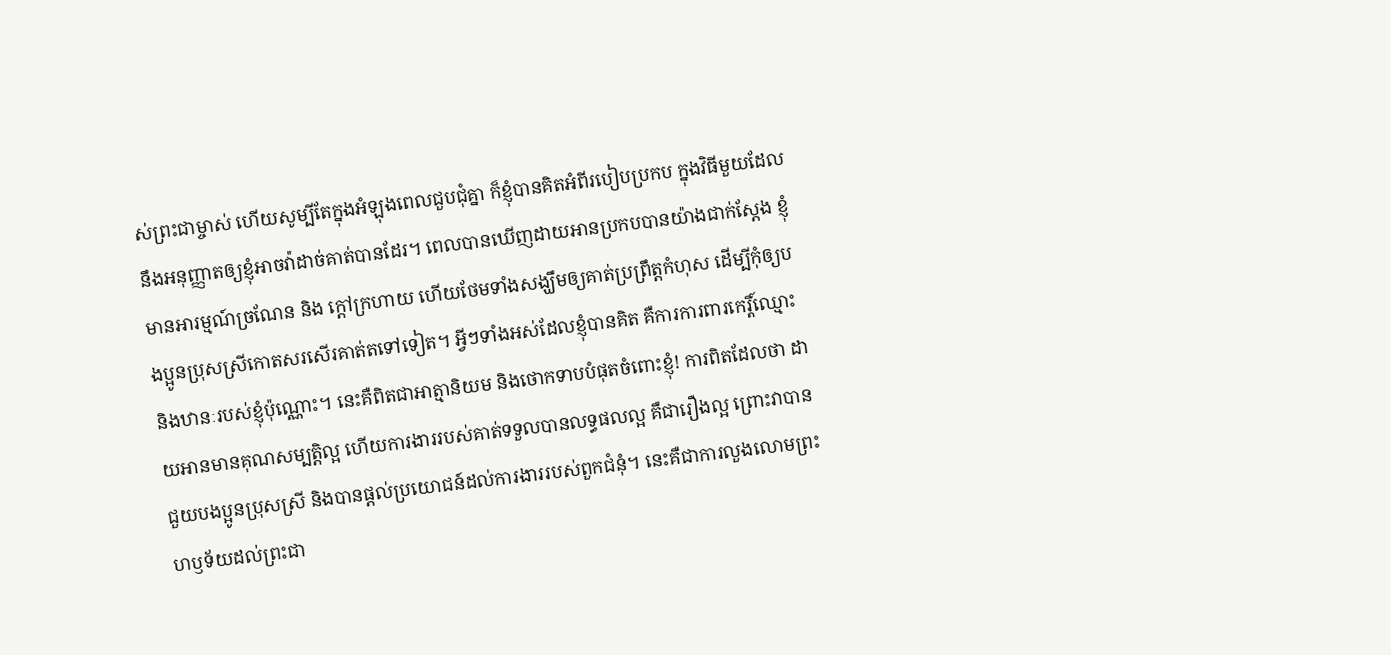ស់ព្រះជាម្ចាស់ ហើយសូម្បីតែក្នុងអំឡុងពេលជួបជុំគ្នា ក៏ខ្ញុំបានគិតអំពីរបៀបប្រកប ក្នុងវិធីមួយដែលនឹងអនុញ្ញាតឲ្យខ្ញុំអាចវ៉ាដាច់គាត់បានដែរ។ ពេលបានឃើញដាយអានប្រកបបានយ៉ាងជាក់ស្ដែង ខ្ញុំមានអារម្មណ៍ច្រណែន និង ក្តៅក្រហាយ ហើយថែមទាំងសង្ឃឹមឲ្យគាត់ប្រព្រឹត្តកំហុស ដើម្បីកុំឲ្យបងប្អូនប្រុសស្រីកោតសរសើរគាត់តទៅទៀត។ អ្វីៗទាំងអស់ដែលខ្ញុំបានគិត គឺការការពារកេរ្តិ៍ឈ្មោះ និងឋានៈរបស់ខ្ញុំប៉ុណ្ណោះ។ នេះគឺពិតជាអាត្មានិយម និងថោកទាបបំផុតចំពោះខ្ញុំ! ការពិតដែលថា ដាយអានមានគុណសម្បត្តិល្អ ហើយការងាររបស់គាត់ទទួលបានលទ្ធផលល្អ គឺជារឿងល្អ ព្រោះវាបានជួយបងប្អូនប្រុសស្រី និងបានផ្តល់ប្រយោជន៍ដល់ការងាររបស់ពួកជំនុំ។ នេះគឺជាការលួងលោមព្រះហឫទ័យដល់ព្រះជា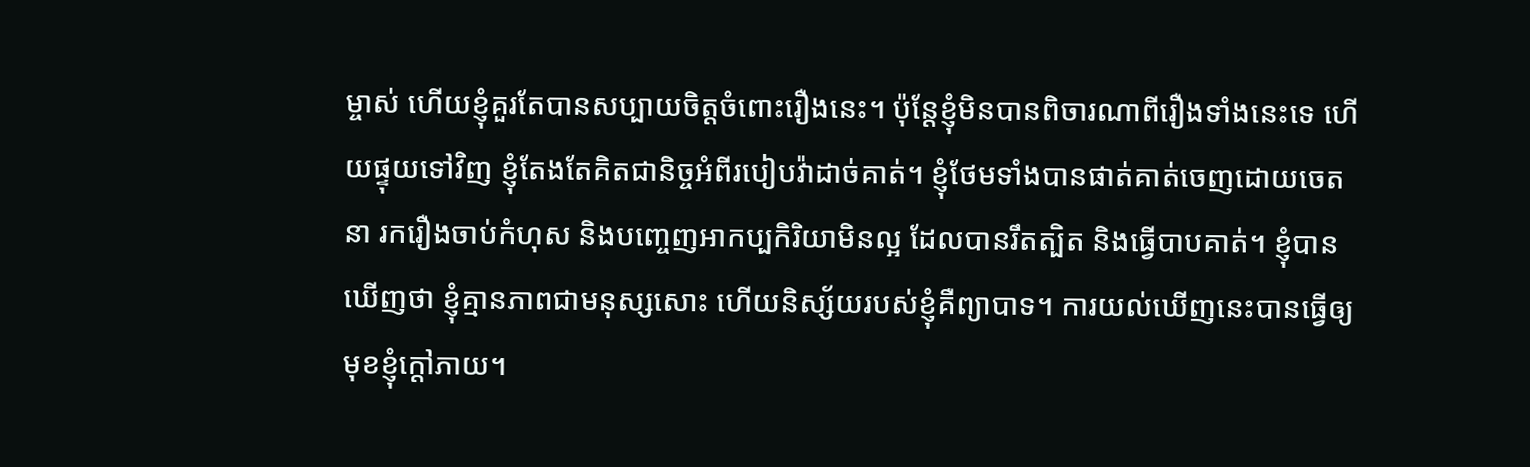ម្ចាស់ ហើយខ្ញុំគួរតែបានសប្បាយចិត្តចំពោះរឿងនេះ។ ប៉ុន្តែខ្ញុំមិនបានពិចារណាពីរឿងទាំងនេះទេ ហើយផ្ទុយទៅវិញ ខ្ញុំតែងតែគិតជានិច្ចអំពីរបៀបវ៉ាដាច់គាត់។ ខ្ញុំថែមទាំងបានផាត់គាត់ចេញដោយចេតនា រករឿងចាប់កំហុស និងបញ្ចេញអាកប្បកិរិយាមិនល្អ ដែលបានរឹតត្បិត និងធ្វើបាបគាត់។ ខ្ញុំបានឃើញថា ខ្ញុំគ្មានភាពជាមនុស្សសោះ ហើយនិស្ស័យរបស់ខ្ញុំគឺព្យាបាទ។ ការយល់ឃើញនេះបានធ្វើឲ្យមុខខ្ញុំក្ដៅភាយ។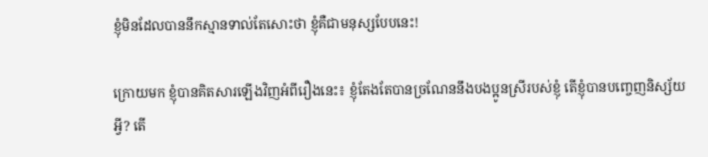ខ្ញុំមិនដែលបាននឹកស្មានទាល់តែសោះថា ខ្ញុំគឺជាមនុស្សបែបនេះ!

ក្រោយមក ខ្ញុំបានគិតសារឡើងវិញអំពីរឿងនេះ៖ ខ្ញុំតែងតែបានច្រណែននឹងបងប្អូនស្រីរបស់ខ្ញុំ តើខ្ញុំបានបញ្ចេញនិស្ស័យអ្វី? តើ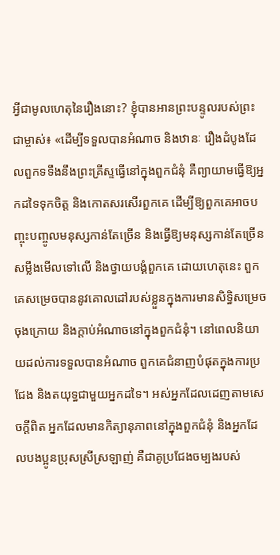អ្វីជាមូលហេតុនៃរឿងនោះ? ខ្ញុំបានអានព្រះបន្ទូលរបស់ព្រះជាម្ចាស់៖ «ដើម្បីទទួលបានអំណាច និងឋានៈ រឿងដំបូងដែលពួកទទឹងនឹងព្រះគ្រីស្ទធ្វើនៅក្នុងពួកជំនុំ គឺព្យាយាមធ្វើឱ្យអ្នកដទៃទុកចិត្ត និងកោតសរសើរពួកគេ ដើម្បីឱ្យពួកគេអាចបញ្ចុះបញ្ចូលមនុស្សកាន់តែច្រើន និងធ្វើឱ្យមនុស្សកាន់តែច្រើនសម្លឹងមើលទៅលើ និងថ្វាយបង្គំពួកគេ ដោយហេតុនេះ ពួកគេសម្រេចបាននូវគោលដៅរបស់ខ្លួនក្នុងការមានសិទ្ធិសម្រេចចុងក្រោយ និងក្ដាប់អំណាចនៅក្នុងពួកជំនុំ។ នៅពេលនិយាយដល់ការទទួលបានអំណាច ពួកគេជំនាញបំផុតក្នុងការប្រជែង និងតយុទ្ធជាមួយអ្នកដទៃ។ អស់អ្នកដែលដេញតាមសេចក្ដីពិត អ្នកដែលមានកិត្យានុភាពនៅក្នុងពួកជំនុំ និងអ្នកដែលបងប្អូនប្រុសស្រីស្រឡាញ់ គឺជាគូប្រជែងចម្បងរបស់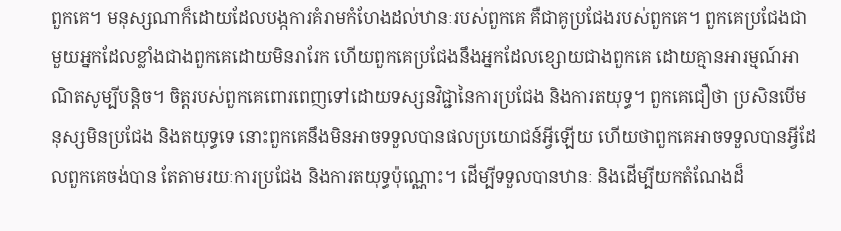ពួកគេ។ មនុស្សណាក៏ដោយដែលបង្កការគំរាមកំហែងដល់ឋានៈរបស់ពួកគេ គឺជាគូប្រជែងរបស់ពួកគេ។ ពួកគេប្រជែងជាមួយអ្នកដែលខ្លាំងជាងពួកគេដោយមិនរារែក ហើយពួកគេប្រជែងនឹងអ្នកដែលខ្សោយជាងពួកគេ ដោយគ្មានអារម្មណ៍អាណិតសូម្បីបន្តិច។ ចិត្តរបស់ពួកគេពោរពេញទៅដោយទស្សនវិជ្ជានៃការប្រជែង និងការតយុទ្ធ។ ពួកគេជឿថា ប្រសិនបើមនុស្សមិនប្រជែង និងតយុទ្ធទេ នោះពួកគេនឹងមិនអាចទទួលបានផលប្រយោជន៍អ្វីឡើយ ហើយថាពួកគេអាចទទួលបានអ្វីដែលពួកគេចង់បាន តែតាមរយៈការប្រជែង និងការតយុទ្ធប៉ុណ្ណោះ។ ដើម្បីទទួលបានឋានៈ និងដើម្បីយកតំណែងដ៏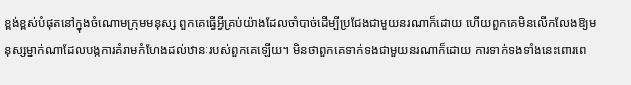ខ្ពង់ខ្ពស់បំផុតនៅក្នុងចំណោមក្រុមមនុស្ស ពួកគេធ្វើអ្វីគ្រប់យ៉ាងដែលចាំបាច់ដើម្បីប្រជែងជាមួយនរណាក៏ដោយ ហើយពួកគេមិនលើកលែងឱ្យមនុស្សម្នាក់ណាដែលបង្កការគំរាមកំហែងដល់ឋានៈរបស់ពួកគេឡើយ។ មិនថាពួកគេទាក់ទងជាមួយនរណាក៏ដោយ ការទាក់ទងទាំងនេះពោរពេ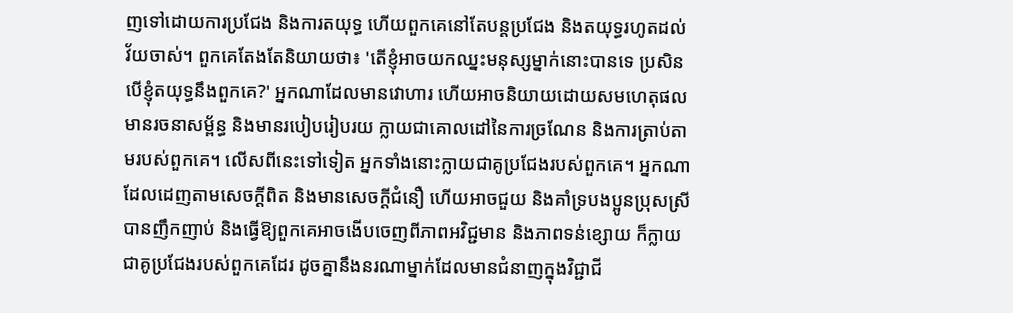ញទៅដោយការប្រជែង និងការតយុទ្ធ ហើយពួកគេនៅតែបន្តប្រជែង និងតយុទ្ធរហូតដល់វ័យចាស់។ ពួកគេតែងតែនិយាយថា៖ 'តើខ្ញុំអាចយកឈ្នះមនុស្សម្នាក់នោះបានទេ ប្រសិនបើខ្ញុំតយុទ្ធនឹងពួកគេ?' អ្នកណាដែលមានវោហារ ហើយអាចនិយាយដោយសមហេតុផល មានរចនាសម្ព័ន្ធ និងមានរបៀបរៀបរយ ក្លាយជាគោលដៅនៃការច្រណែន និងការត្រាប់តាមរបស់ពួកគេ។ លើសពីនេះទៅទៀត អ្នកទាំងនោះក្លាយជាគូប្រជែងរបស់ពួកគេ។ អ្នកណាដែលដេញតាមសេចក្ដីពិត និងមានសេចក្ដីជំនឿ ហើយអាចជួយ និងគាំទ្របងប្អូនប្រុសស្រីបានញឹកញាប់ និងធ្វើឱ្យពួកគេអាចងើបចេញពីភាពអវិជ្ជមាន និងភាពទន់ខ្សោយ ក៏ក្លាយជាគូប្រជែងរបស់ពួកគេដែរ ដូចគ្នានឹងនរណាម្នាក់ដែលមានជំនាញក្នុងវិជ្ជាជី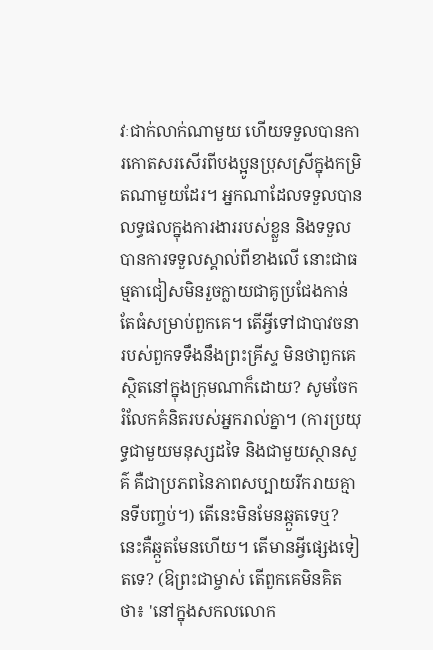វៈជាក់លាក់ណាមួយ ហើយទទួលបានការកោតសរសើរពីបងប្អូនប្រុសស្រីក្នុងកម្រិតណាមួយដែរ។ អ្នកណាដែលទទួលបានលទ្ធផលក្នុងការងាររបស់ខ្លួន និងទទួលបានការទទួលស្គាល់ពីខាងលើ នោះជាធម្មតាជៀសមិនរួចក្លាយជាគូប្រជែងកាន់តែធំសម្រាប់ពួកគេ។ តើអ្វីទៅជាបាវចនារបស់ពួកទទឹងនឹងព្រះគ្រីស្ទ មិនថាពួកគេស្ថិតនៅក្នុងក្រុមណាក៏ដោយ? សូមចែករំលែកគំនិតរបស់អ្នករាល់គ្នា។ (ការប្រយុទ្ធជាមួយមនុស្សដទៃ និងជាមួយស្ថានសួគ៌ គឺជាប្រភពនៃភាពសប្បាយរីករាយគ្មានទីបញ្ចប់។) តើនេះមិនមែនឆ្កួតទេឬ? នេះគឺឆ្កួតមែនហើយ។ តើមានអ្វីផ្សេងទៀតទេ? (ឱព្រះជាម្ចាស់ តើពួកគេមិនគិតថា៖ 'នៅក្នុងសកលលោក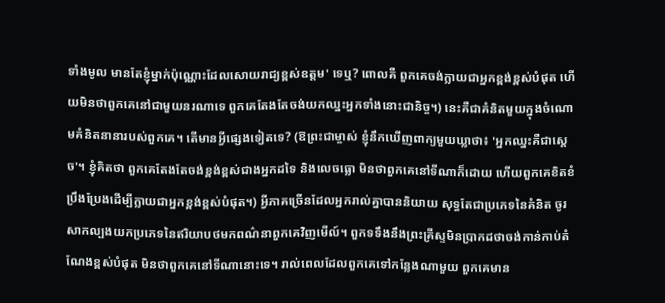ទាំងមូល មានតែខ្ញុំម្នាក់ប៉ុណ្ណោះដែលសោយរាជ្យខ្ពស់ឧត្តម' ទេឬ? ពោលគឺ ពួកគេចង់ក្លាយជាអ្នកខ្ពង់ខ្ពស់បំផុត ហើយមិនថាពួកគេនៅជាមួយនរណាទេ ពួកគេតែងតែចង់យកឈ្នះអ្នកទាំងនោះជានិច្ច។) នេះគឺជាគំនិតមួយក្នុងចំណោមគំនិតនានារបស់ពួកគេ។ តើមានអ្វីផ្សេងទៀតទេ? (ឱព្រះជាម្ចាស់ ខ្ញុំនឹកឃើញពាក្យមួយឃ្លាថា៖ 'អ្នកឈ្នះគឺជាស្ដេច'។ ខ្ញុំគិតថា ពួកគេតែងតែចង់ខ្ពង់ខ្ពស់ជាងអ្នកដទៃ និងលេចធ្លោ មិនថាពួកគេនៅទីណាក៏ដោយ ហើយពួកគេខិតខំប្រឹងប្រែងដើម្បីក្លាយជាអ្នកខ្ពង់ខ្ពស់បំផុត។) អ្វីភាគច្រើនដែលអ្នករាល់គ្នាបាននិយាយ សុទ្ធតែជាប្រភេទនៃគំនិត ចូរសាកល្បងយកប្រភេទនៃឥរិយាបថមកពណ៌នាពួកគេវិញមើល៍។ ពួកទទឹងនឹងព្រះគ្រីស្ទមិនប្រាកដថាចង់កាន់កាប់តំណែងខ្ពស់បំផុត មិនថាពួកគេនៅទីណានោះទេ។ រាល់ពេលដែលពួកគេទៅកន្លែងណាមួយ ពួកគេមាន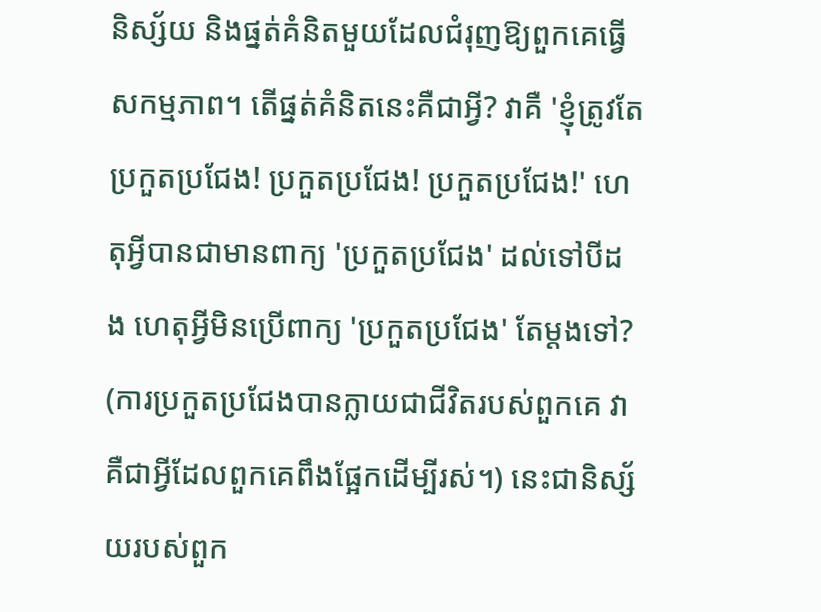និស្ស័យ និងផ្នត់គំនិតមួយដែលជំរុញឱ្យពួកគេធ្វើសកម្មភាព។ តើផ្នត់គំនិតនេះគឺជាអ្វី? វាគឺ 'ខ្ញុំត្រូវតែប្រកួតប្រជែង! ប្រកួតប្រជែង! ប្រកួតប្រជែង!' ហេតុអ្វីបានជាមានពាក្យ 'ប្រកួតប្រជែង' ដល់ទៅបីដង ហេតុអ្វីមិនប្រើពាក្យ 'ប្រកួតប្រជែង' តែម្ដងទៅ? (ការប្រកួតប្រជែងបានក្លាយជាជីវិតរបស់ពួកគេ វាគឺជាអ្វីដែលពួកគេពឹងផ្អែកដើម្បីរស់។) នេះជានិស្ស័យរបស់ពួក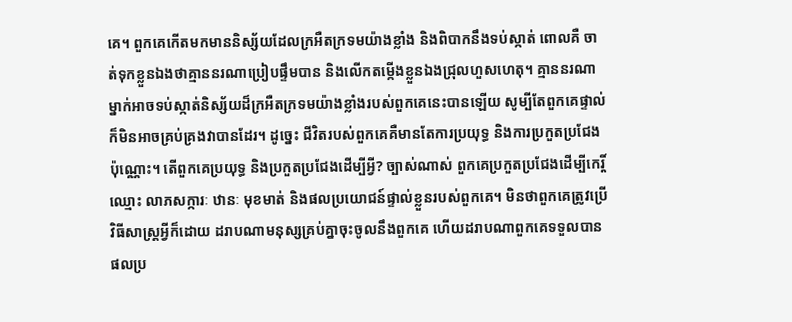គេ។ ពួកគេកើតមកមាននិស្ស័យដែលក្រអឺតក្រទមយ៉ាងខ្លាំង និងពិបាកនឹងទប់ស្កាត់ ពោលគឺ ចាត់ទុកខ្លួនឯងថាគ្មាននរណាប្រៀបផ្ទឹមបាន និងលើកតម្កើងខ្លួនឯងជ្រុលហួសហេតុ។ គ្មាននរណាម្នាក់អាចទប់ស្កាត់និស្ស័យដ៏ក្រអឺតក្រទមយ៉ាងខ្លាំងរបស់ពួកគេនេះបានឡើយ សូម្បីតែពួកគេផ្ទាល់ក៏មិនអាចគ្រប់គ្រងវាបានដែរ។ ដូច្នេះ ជីវិតរបស់ពួកគេគឺមានតែការប្រយុទ្ធ និងការប្រកួតប្រជែងប៉ុណ្ណោះ។ តើពួកគេប្រយុទ្ធ និងប្រកួតប្រជែងដើម្បីអ្វី? ច្បាស់ណាស់ ពួកគេប្រកួតប្រជែងដើម្បីកេរ្តិ៍ឈ្មោះ លាភសក្ការៈ ឋានៈ មុខមាត់ និងផលប្រយោជន៍ផ្ទាល់ខ្លួនរបស់ពួកគេ។ មិនថាពួកគេត្រូវប្រើវិធីសាស្ត្រអ្វីក៏ដោយ ដរាបណាមនុស្សគ្រប់គ្នាចុះចូលនឹងពួកគេ ហើយដរាបណាពួកគេទទួលបានផលប្រ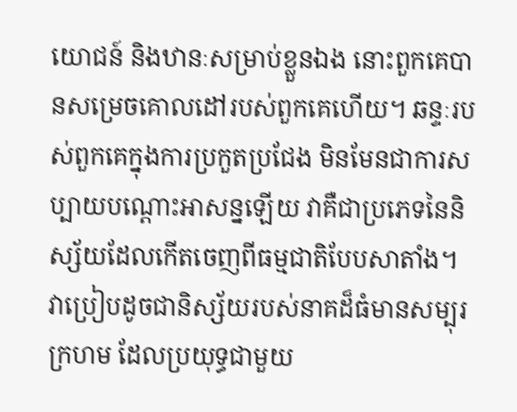យោជន៍ និងឋានៈសម្រាប់ខ្លួនឯង នោះពួកគេបានសម្រេចគោលដៅរបស់ពួកគេហើយ។ ឆន្ទៈរបស់ពួកគេក្នុងការប្រកួតប្រជែង មិនមែនជាការសប្បាយបណ្ដោះអាសន្នឡើយ វាគឺជាប្រភេទនៃនិស្ស័យដែលកើតចេញពីធម្មជាតិបែបសាតាំង។ វាប្រៀបដូចជានិស្ស័យរបស់នាគដ៏ធំមានសម្បុរក្រហម ដែលប្រយុទ្ធជាមួយ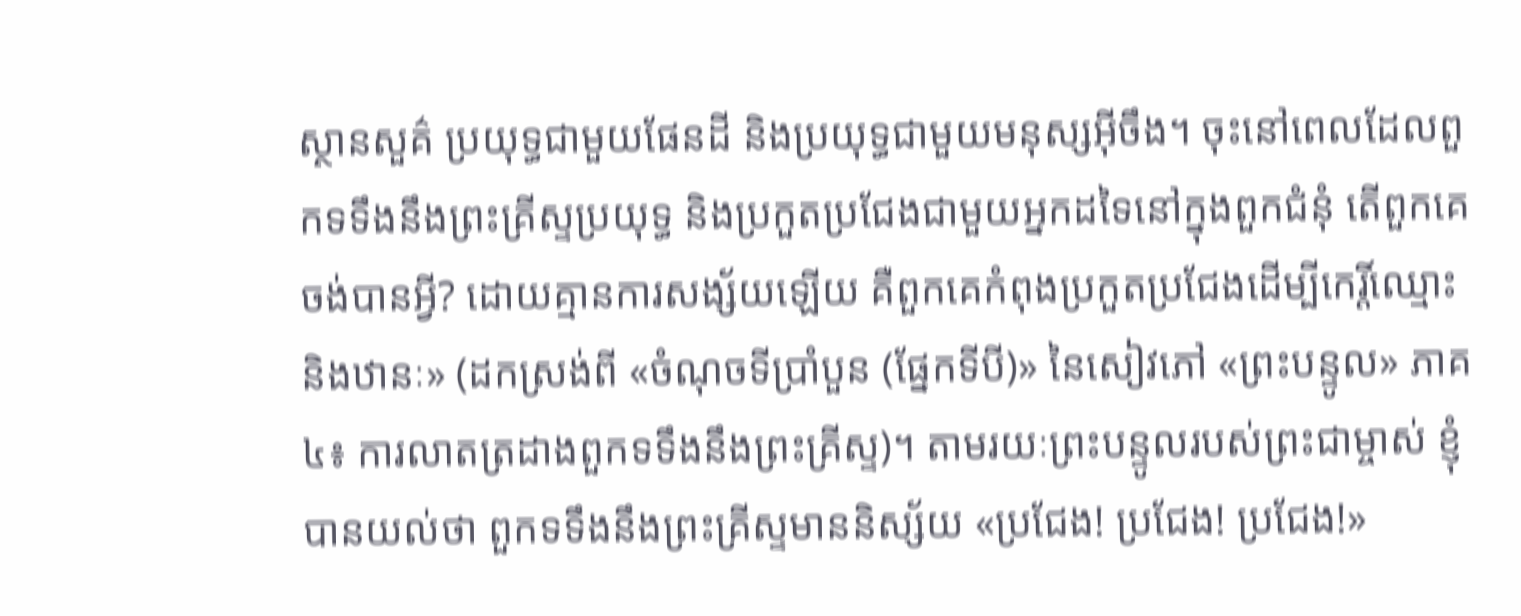ស្ថានសួគ៌ ប្រយុទ្ធជាមួយផែនដី និងប្រយុទ្ធជាមួយមនុស្សអ៊ីចឹង។ ចុះនៅពេលដែលពួកទទឹងនឹងព្រះគ្រីស្ទប្រយុទ្ធ និងប្រកួតប្រជែងជាមួយអ្នកដទៃនៅក្នុងពួកជំនុំ តើពួកគេចង់បានអ្វី? ដោយគ្មានការសង្ស័យឡើយ គឺពួកគេកំពុងប្រកួតប្រជែងដើម្បីកេរ្តិ៍ឈ្មោះ និងឋានៈ» (ដកស្រង់ពី «ចំណុចទីប្រាំបួន (ផ្នែកទីបី)» នៃសៀវភៅ «ព្រះបន្ទូល» ភាគ៤៖ ការលាតត្រដាងពួកទទឹងនឹងព្រះគ្រីស្ទ)។ តាមរយៈព្រះបន្ទូលរបស់ព្រះជាម្ចាស់ ខ្ញុំបានយល់ថា ពួកទទឹងនឹងព្រះគ្រីស្ទមាននិស្ស័យ «ប្រជែង! ប្រជែង! ប្រជែង!»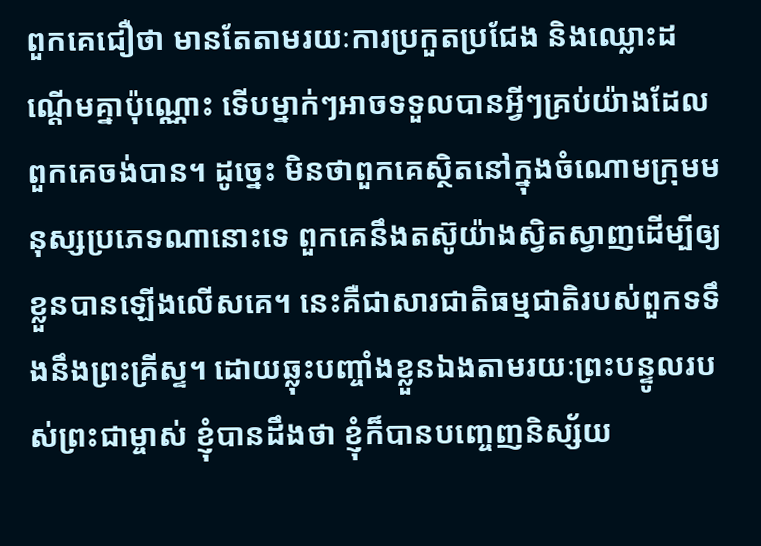ពួកគេជឿថា មានតែតាមរយៈការប្រកួតប្រជែង និងឈ្លោះដណ្តើមគ្នាប៉ុណ្ណោះ ទើបម្នាក់ៗអាចទទួលបានអ្វីៗគ្រប់យ៉ាងដែលពួកគេចង់បាន។ ដូច្នេះ មិនថាពួកគេស្ថិតនៅក្នុងចំណោមក្រុមមនុស្សប្រភេទណានោះទេ ពួកគេនឹងតស៊ូយ៉ាងស្វិតស្វាញដើម្បីឲ្យខ្លួនបានឡើងលើសគេ។ នេះគឺជាសារជាតិធម្មជាតិរបស់ពួកទទឹងនឹងព្រះគ្រីស្ទ។ ដោយឆ្លុះបញ្ចាំងខ្លួនឯងតាមរយៈព្រះបន្ទូលរបស់ព្រះជាម្ចាស់ ខ្ញុំបានដឹងថា ខ្ញុំក៏បានបញ្ចេញនិស្ស័យ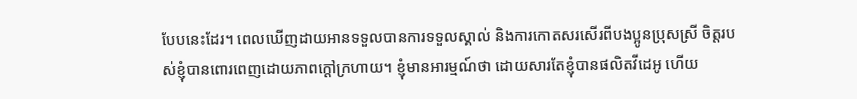បែបនេះដែរ។ ពេលឃើញដាយអានទទួលបានការទទួលស្គាល់ និងការកោតសរសើរពីបងប្អូនប្រុសស្រី ចិត្តរបស់ខ្ញុំបានពោរពេញដោយភាពក្តៅក្រហាយ។ ខ្ញុំមានអារម្មណ៍ថា ដោយសារតែខ្ញុំបានផលិតវីដេអូ ហើយ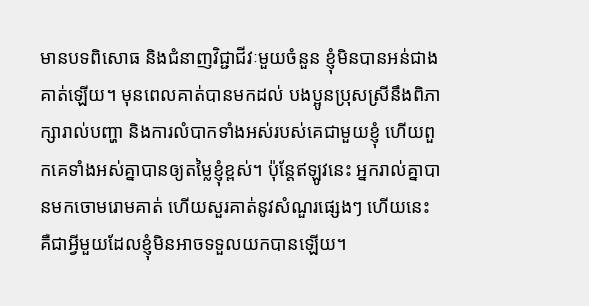មានបទពិសោធ និងជំនាញវិជ្ជាជីវៈមួយចំនួន ខ្ញុំមិនបានអន់ជាងគាត់ឡើយ។ មុនពេលគាត់បានមកដល់ បងប្អូនប្រុសស្រីនឹងពិភាក្សារាល់បញ្ហា និងការលំបាកទាំងអស់របស់គេជាមួយខ្ញុំ ហើយពួកគេទាំងអស់គ្នាបានឲ្យតម្លៃខ្ញុំខ្ពស់។ ប៉ុន្តែឥឡូវនេះ អ្នករាល់គ្នាបានមកចោមរោមគាត់ ហើយសួរគាត់នូវសំណួរផ្សេងៗ ហើយនេះគឺជាអ្វីមួយដែលខ្ញុំមិនអាចទទួលយកបានឡើយ។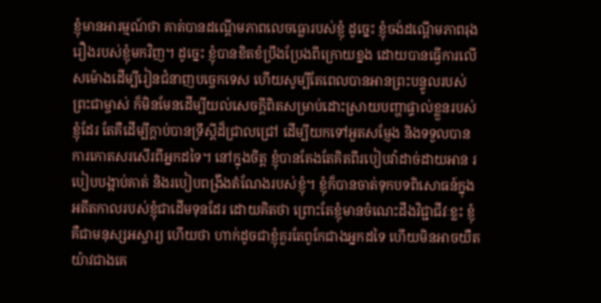ខ្ញុំមានអារម្មណ៍ថា គាត់បានដណ្ដើមភាពលេចធ្លោរបស់ខ្ញុំ ដូច្នេះ ខ្ញុំចង់ដណ្ដើមភាពរុងរឿងរបស់ខ្ញុំមកវិញ។ ដូច្នេះ ខ្ញុំបានខិតខំប្រឹងប្រែងពីក្រោយខ្នង ដោយបានធ្វើការលើសម៉ោងដើម្បីរៀនជំនាញបច្ចេកទេស ហើយសូម្បីតែពេលបានអានព្រះបន្ទូលរបស់ព្រះជាម្ចាស់ ក៏មិនមែនដើម្បីយល់សេចក្ដីពិតសម្រាប់ដោះស្រាយបញ្ហាផ្ទាល់ខ្លួនរបស់ខ្ញុំដែរ តែគឺដើម្បីក្តាប់បានទ្រឹស្ដីដ៏ជ្រាលជ្រៅ ដើម្បីយកទៅអួតសម្ញែង និងទទួលបានការកោតសរសើរពីអ្នកដទៃ។ នៅក្នុងចិត្ត ខ្ញុំបានតែងតែគិតពីរបៀបវ៉ាដាច់ដាយអាន របៀបបង្អាប់គាត់ និងរបៀបពង្រឹងតំណែងរបស់ខ្ញុំ។ ខ្ញុំក៏បានចាត់ទុកបទពិសោធន៍ក្នុងអតីតកាលរបស់ខ្ញុំជាដើមទុនដែរ ដោយគិតថា ព្រោះតែខ្ញុំមានចំណេះដឹងវិជ្ជាជីវៈខ្លះ ខ្ញុំគឺជាមនុស្សអស្ចារ្យ ហើយថា ហាក់ដូចជាខ្ញុំគួរតែពូកែជាងអ្នកដទៃ ហើយមិនអាចយឺតយ៉ាវជាងគេ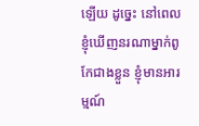ឡើយ ដូច្នេះ នៅពេលខ្ញុំឃើញនរណាម្នាក់ពូកែជាងខ្លួន ខ្ញុំមានអារម្មណ៍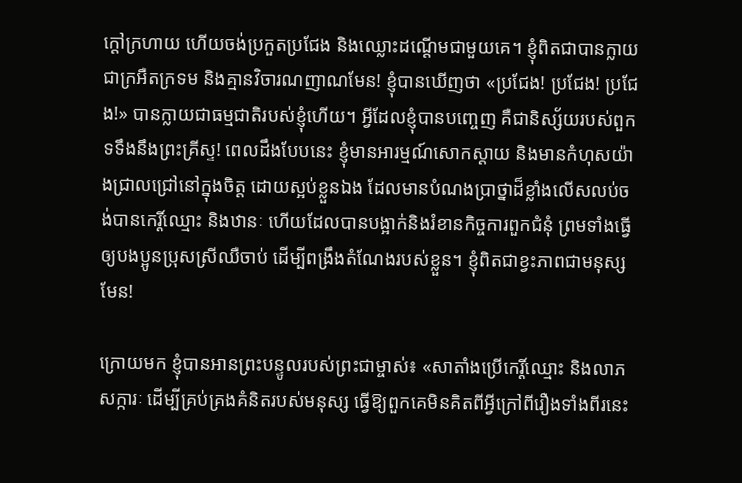ក្តៅក្រហាយ ហើយចង់ប្រកួតប្រជែង និងឈ្លោះដណ្តើមជាមួយគេ។ ខ្ញុំពិតជាបានក្លាយជាក្រអឺតក្រទម និងគ្មានវិចារណញាណមែន! ខ្ញុំបានឃើញថា «ប្រជែង! ប្រជែង! ប្រជែង!» បានក្លាយជាធម្មជាតិរបស់ខ្ញុំហើយ។ អ្វីដែលខ្ញុំបានបញ្ចេញ គឺជានិស្ស័យរបស់ពួកទទឹងនឹងព្រះគ្រីស្ទ! ពេលដឹងបែបនេះ ខ្ញុំមានអារម្មណ៍សោកស្ដាយ និងមានកំហុសយ៉ាងជ្រាលជ្រៅនៅក្នុងចិត្ត ដោយស្អប់ខ្លួនឯង ដែលមានបំណងប្រាថ្នាដ៏ខ្លាំងលើសលប់ចង់បានកេរ្តិ៍ឈ្មោះ និងឋានៈ ហើយដែលបានបង្អាក់និងរំខានកិច្ចការពួកជំនុំ ព្រមទាំងធ្វើឲ្យបងប្អូនប្រុសស្រីឈឺចាប់ ដើម្បីពង្រឹងតំណែងរបស់ខ្លួន។ ខ្ញុំពិតជាខ្វះភាពជាមនុស្សមែន!

ក្រោយមក ខ្ញុំបានអានព្រះបន្ទូលរបស់ព្រះជាម្ចាស់៖ «សាតាំងប្រើកេរ្តិ៍ឈ្មោះ និងលាភសក្ការៈ ដើម្បីគ្រប់គ្រងគំនិតរបស់មនុស្ស ធ្វើឱ្យពួកគេមិនគិតពីអ្វីក្រៅពីរឿងទាំងពីរនេះ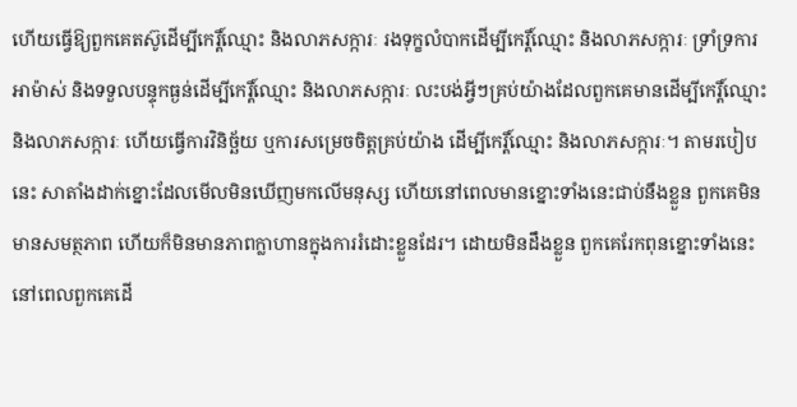ហើយធ្វើឱ្យពួកគេតស៊ូដើម្បីកេរ្តិ៍ឈ្មោះ និងលាភសក្ការៈ រងទុក្ខលំបាកដើម្បីកេរ្តិ៍ឈ្មោះ និងលាភសក្ការៈ ទ្រាំទ្រការអាម៉ាស់ និងទទួលបន្ទុកធ្ងន់ដើម្បីកេរ្តិ៍ឈ្មោះ និងលាភសក្ការៈ លះបង់អ្វីៗគ្រប់យ៉ាងដែលពួកគេមានដើម្បីកេរ្តិ៍ឈ្មោះ និងលាភសក្ការៈ ហើយធ្វើការវិនិច្ឆ័យ ឬការសម្រេចចិត្តគ្រប់យ៉ាង ដើម្បីកេរ្តិ៍ឈ្មោះ និងលាភសក្ការៈ។ តាមរបៀបនេះ សាតាំងដាក់ខ្នោះដែលមើលមិនឃើញមកលើមនុស្ស ហើយនៅពេលមានខ្នោះទាំងនេះជាប់នឹងខ្លួន ពួកគេមិនមានសមត្ថភាព ហើយក៏មិនមានភាពក្លាហានក្នុងការរំដោះខ្លួនដែរ។ ដោយមិនដឹងខ្លួន ពួកគេរែកពុនខ្នោះទាំងនេះ នៅពេលពួកគេដើ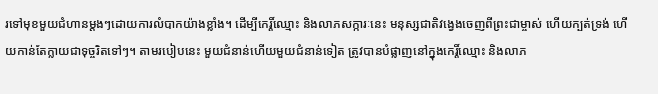រទៅមុខមួយជំហានម្តងៗដោយការលំបាកយ៉ាងខ្លាំង។ ដើម្បីកេរ្តិ៍ឈ្មោះ និងលាភសក្ការៈនេះ មនុស្សជាតិវង្វេងចេញពីព្រះជាម្ចាស់ ហើយក្បត់ទ្រង់ ហើយកាន់តែក្លាយជាទុច្ចរិតទៅៗ។ តាមរបៀបនេះ មួយជំនាន់ហើយមួយជំនាន់ទៀត ត្រូវបានបំផ្លាញនៅក្នុងកេរ្តិ៍ឈ្មោះ និងលាភ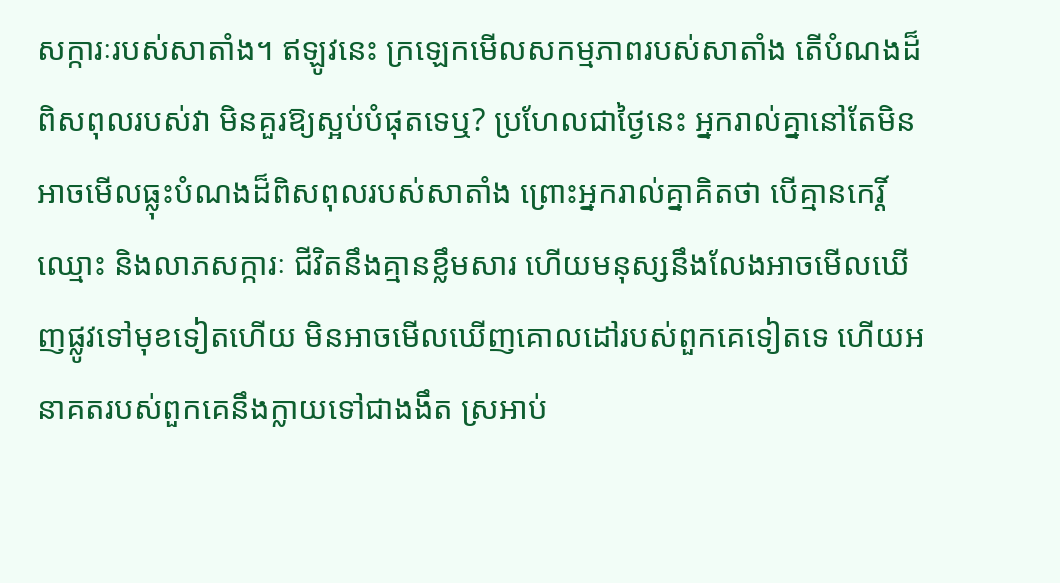សក្ការៈរបស់សាតាំង។ ឥឡូវនេះ ក្រឡេកមើលសកម្មភាពរបស់សាតាំង តើបំណងដ៏ពិសពុលរបស់វា មិនគួរឱ្យស្អប់បំផុតទេឬ? ប្រហែលជាថ្ងៃនេះ អ្នករាល់គ្នានៅតែមិនអាចមើលធ្លុះបំណងដ៏ពិសពុលរបស់សាតាំង ព្រោះអ្នករាល់គ្នាគិតថា បើគ្មានកេរ្តិ៍ឈ្មោះ និងលាភសក្ការៈ ជីវិតនឹងគ្មានខ្លឹមសារ ហើយមនុស្សនឹងលែងអាចមើលឃើញផ្លូវទៅមុខទៀតហើយ មិនអាចមើលឃើញគោលដៅរបស់ពួកគេទៀតទេ ហើយអនាគតរបស់ពួកគេនឹងក្លាយទៅជាងងឹត ស្រអាប់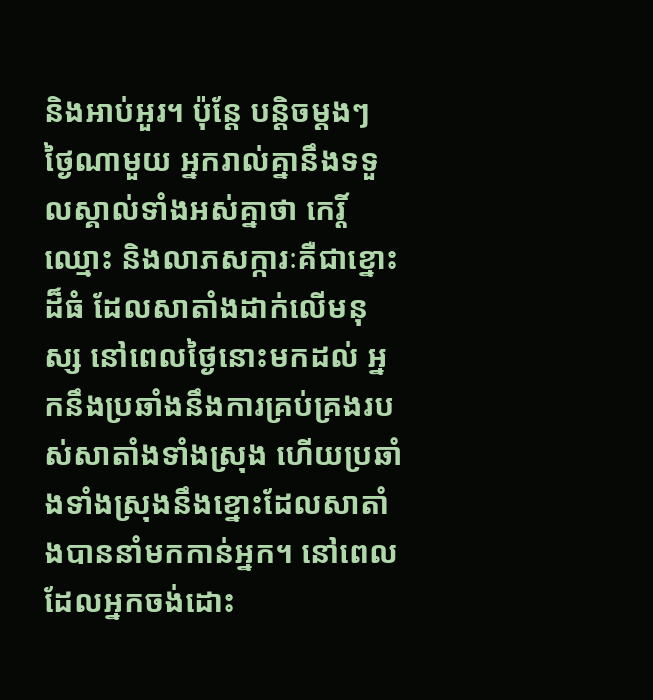និងអាប់អួរ។ ប៉ុន្តែ បន្តិចម្ដងៗ ថ្ងៃណាមួយ អ្នករាល់គ្នានឹងទទួលស្គាល់ទាំងអស់គ្នាថា កេរ្តិ៍ឈ្មោះ និងលាភសក្ការៈគឺជាខ្នោះដ៏ធំ ដែលសាតាំងដាក់លើមនុស្ស នៅពេលថ្ងៃនោះមកដល់ អ្នកនឹងប្រឆាំងនឹងការគ្រប់គ្រងរបស់សាតាំងទាំងស្រុង ហើយប្រឆាំងទាំងស្រុងនឹងខ្នោះដែលសាតាំងបាននាំមកកាន់អ្នក។ នៅពេលដែលអ្នកចង់ដោះ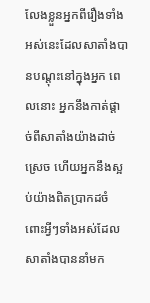លែងខ្លួនអ្នកពីរឿងទាំងអស់នេះដែលសាតាំងបានបណ្តុះនៅក្នុងអ្នក ពេលនោះ អ្នកនឹងកាត់ផ្ដាច់ពីសាតាំងយ៉ាងដាច់ស្រេច ហើយអ្នកនឹងស្អប់យ៉ាងពិតប្រាកដចំពោះអ្វីៗទាំងអស់ដែលសាតាំងបាននាំមក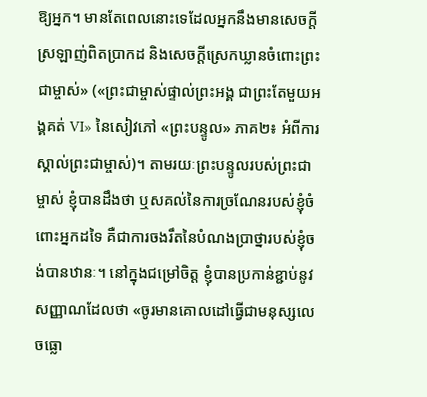ឱ្យអ្នក។ មានតែពេលនោះទេដែលអ្នកនឹងមានសេចក្ដីស្រឡាញ់ពិតប្រាកដ និងសេចក្ដីស្រេកឃ្លានចំពោះព្រះជាម្ចាស់» («ព្រះជាម្ចាស់ផ្ទាល់ព្រះអង្គ ជាព្រះតែមួយអង្គគត់ VI» នៃសៀវភៅ «ព្រះបន្ទូល» ភាគ២៖ អំពីការស្គាល់ព្រះជាម្ចាស់)។ តាមរយៈព្រះបន្ទូលរបស់ព្រះជាម្ចាស់ ខ្ញុំបានដឹងថា ឬសគល់នៃការច្រណែនរបស់ខ្ញុំចំពោះអ្នកដទៃ គឺជាការចងរឹតនៃបំណងប្រាថ្នារបស់ខ្ញុំចង់បានឋានៈ។ នៅក្នុងជម្រៅចិត្ត ខ្ញុំបានប្រកាន់ខ្ជាប់នូវសញ្ញាណដែលថា «ចូរមានគោលដៅធ្វើជាមនុស្សលេចធ្លោ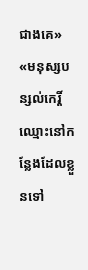ជាងគេ» «មនុស្សបន្សល់កេរ្តិ៍ឈ្មោះនៅកន្លែងដែលខ្លួនទៅ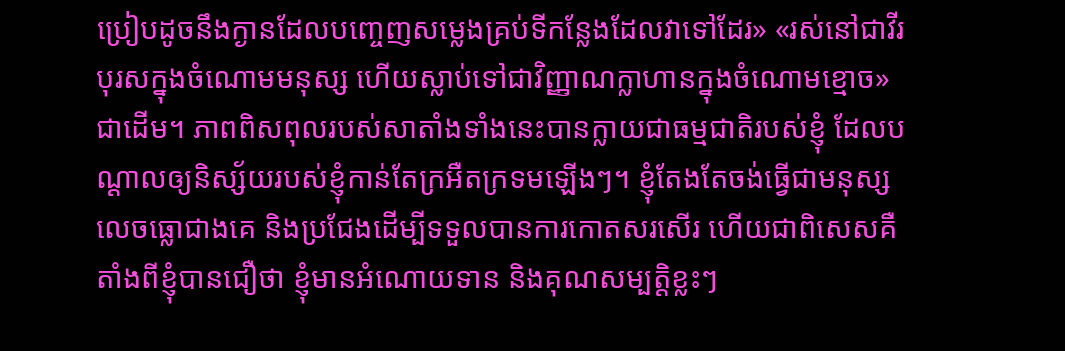ប្រៀបដូចនឹងក្ងានដែលបញ្ចេញសម្លេងគ្រប់ទីកន្លែងដែលវាទៅដែរ» «រស់នៅជាវីរបុរសក្នុងចំណោមមនុស្ស ហើយស្លាប់ទៅជាវិញ្ញាណក្លាហានក្នុងចំណោមខ្មោច» ជាដើម។ ភាពពិសពុលរបស់សាតាំងទាំងនេះបានក្លាយជាធម្មជាតិរបស់ខ្ញុំ ដែលបណ្ដាលឲ្យនិស្ស័យរបស់ខ្ញុំកាន់តែក្រអឺតក្រទមឡើងៗ។ ខ្ញុំតែងតែចង់ធ្វើជាមនុស្សលេចធ្លោជាងគេ និងប្រជែងដើម្បីទទួលបានការកោតសរសើរ ហើយជាពិសេសគឺតាំងពីខ្ញុំបានជឿថា ខ្ញុំមានអំណោយទាន និងគុណសម្បត្តិខ្លះៗ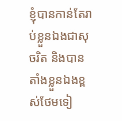ខ្ញុំបានកាន់តែរាប់ខ្លួនឯងជាសុចរិត និងបានតាំងខ្លួនឯងខ្ពស់ថែមទៀ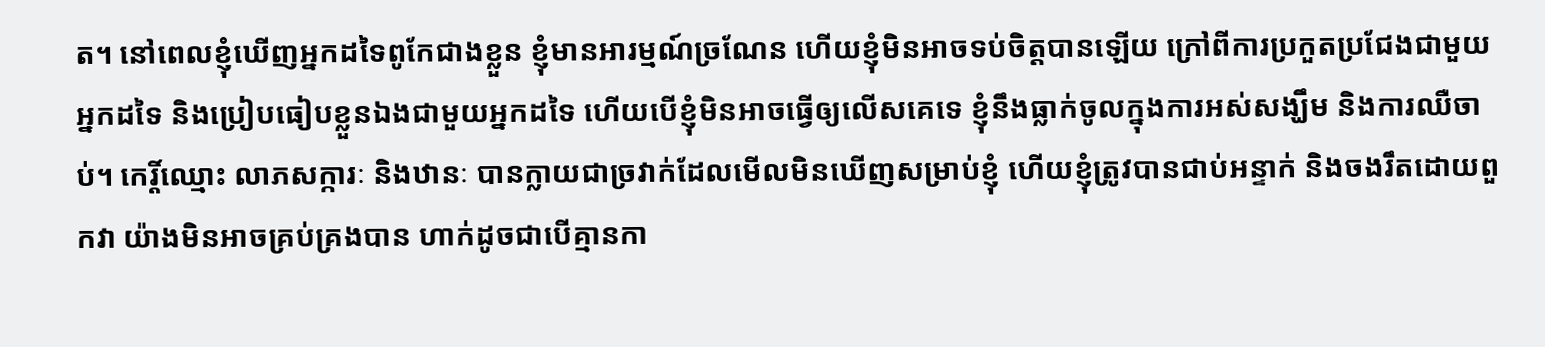ត។ នៅពេលខ្ញុំឃើញអ្នកដទៃពូកែជាងខ្លួន ខ្ញុំមានអារម្មណ៍ច្រណែន ហើយខ្ញុំមិនអាចទប់ចិត្តបានឡើយ ក្រៅពីការប្រកួតប្រជែងជាមួយអ្នកដទៃ និងប្រៀបធៀបខ្លួនឯងជាមួយអ្នកដទៃ ហើយបើខ្ញុំមិនអាចធ្វើឲ្យលើសគេទេ ខ្ញុំនឹងធ្លាក់ចូលក្នុងការអស់សង្ឃឹម និងការឈឺចាប់។ កេរ្តិ៍ឈ្មោះ លាភសក្ការៈ និងឋានៈ បានក្លាយជាច្រវាក់ដែលមើលមិនឃើញសម្រាប់ខ្ញុំ ហើយខ្ញុំត្រូវបានជាប់អន្ទាក់ និងចងរឹតដោយពួកវា យ៉ាងមិនអាចគ្រប់គ្រងបាន ហាក់ដូចជាបើគ្មានកា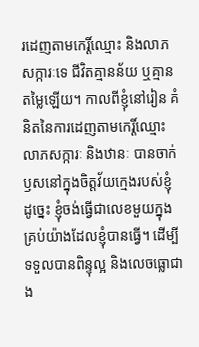រដេញតាមកេរ្តិ៍ឈ្មោះ និងលាភសក្ការៈទេ ជីវិតគ្មានន័យ ឬគ្មានតម្លៃឡើយ។ កាលពីខ្ញុំនៅរៀន គំនិតនៃការដេញតាមកេរ្តិ៍ឈ្មោះ លាភសក្ការៈ និងឋានៈ បានចាក់ឫសនៅក្នុងចិត្តវ័យក្មេងរបស់ខ្ញុំ ដូច្នេះ ខ្ញុំចង់ធ្វើជាលេខមួយក្នុងគ្រប់យ៉ាងដែលខ្ញុំបានធ្វើ។ ដើម្បីទទួលបានពិន្ទុល្អ និងលេចធ្លោជាង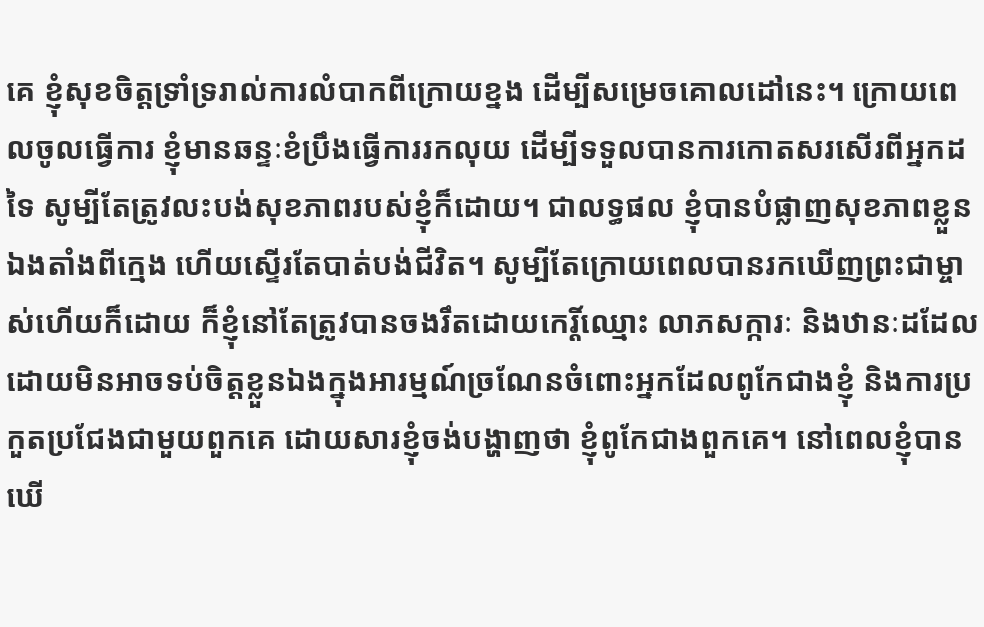គេ ខ្ញុំសុខចិត្តទ្រាំទ្ររាល់ការលំបាកពីក្រោយខ្នង ដើម្បីសម្រេចគោលដៅនេះ។ ក្រោយពេលចូលធ្វើការ ខ្ញុំមានឆន្ទៈខំប្រឹងធ្វើការរកលុយ ដើម្បីទទួលបានការកោតសរសើរពីអ្នកដទៃ សូម្បីតែត្រូវលះបង់សុខភាពរបស់ខ្ញុំក៏ដោយ។ ជាលទ្ធផល ខ្ញុំបានបំផ្លាញសុខភាពខ្លួនឯងតាំងពីក្មេង ហើយស្ទើរតែបាត់បង់ជីវិត។ សូម្បីតែក្រោយពេលបានរកឃើញព្រះជាម្ចាស់ហើយក៏ដោយ ក៏ខ្ញុំនៅតែត្រូវបានចងរឹតដោយកេរ្តិ៍ឈ្មោះ លាភសក្ការៈ និងឋានៈដដែល ដោយមិនអាចទប់ចិត្តខ្លួនឯងក្នុងអារម្មណ៍ច្រណែនចំពោះអ្នកដែលពូកែជាងខ្ញុំ និងការប្រកួតប្រជែងជាមួយពួកគេ ដោយសារខ្ញុំចង់បង្ហាញថា ខ្ញុំពូកែជាងពួកគេ។ នៅពេលខ្ញុំបានឃើ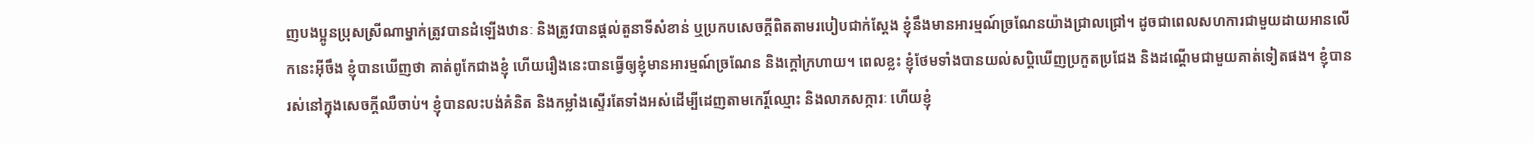ញបងប្អូនប្រុសស្រីណាម្នាក់ត្រូវបានដំឡើងឋានៈ និងត្រូវបានផ្ដល់តួនាទីសំខាន់ ឬប្រកបសេចក្ដីពិតតាមរបៀបជាក់ស្ដែង ខ្ញុំនឹងមានអារម្មណ៍ច្រណែនយ៉ាងជ្រាលជ្រៅ។ ដូចជាពេលសហការជាមួយដាយអានលើកនេះអ៊ីចឹង ខ្ញុំបានឃើញថា គាត់ពូកែជាងខ្ញុំ ហើយរឿងនេះបានធ្វើឲ្យខ្ញុំមានអារម្មណ៍ច្រណែន និងក្ដៅក្រហាយ។ ពេលខ្លះ ខ្ញុំថែមទាំងបានយល់សប្តិឃើញប្រកួតប្រជែង និងដណ្ដើមជាមួយគាត់ទៀតផង។ ខ្ញុំបានរស់នៅក្នុងសេចក្ដីឈឺចាប់។ ខ្ញុំបានលះបង់គំនិត និងកម្លាំងស្ទើរតែទាំងអស់ដើម្បីដេញតាមកេរ្តិ៍ឈ្មោះ និងលាភសក្ការៈ ហើយខ្ញុំ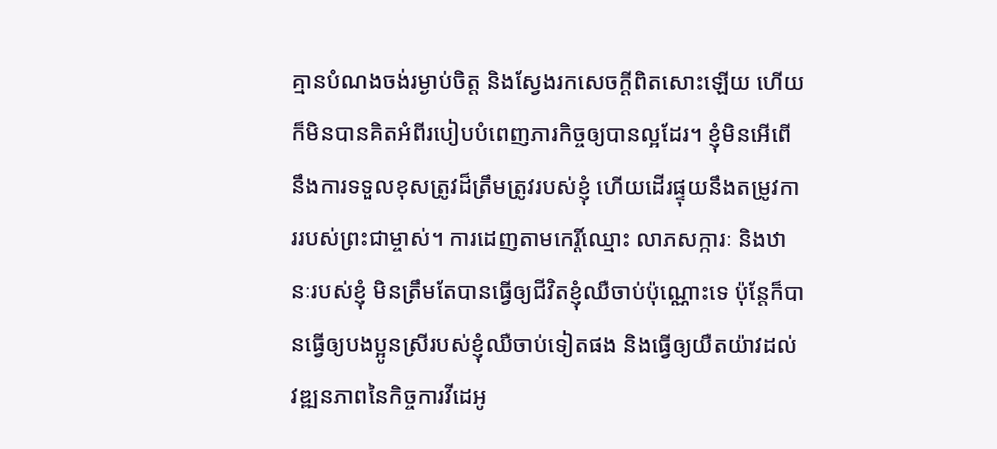គ្មានបំណងចង់រម្ងាប់ចិត្ត និងស្វែងរកសេចក្ដីពិតសោះឡើយ ហើយក៏មិនបានគិតអំពីរបៀបបំពេញភារកិច្ចឲ្យបានល្អដែរ។ ខ្ញុំមិនអើពើនឹងការទទួលខុសត្រូវដ៏ត្រឹមត្រូវរបស់ខ្ញុំ ហើយដើរផ្ទុយនឹងតម្រូវការរបស់ព្រះជាម្ចាស់។ ការដេញតាមកេរ្តិ៍ឈ្មោះ លាភសក្ការៈ និងឋានៈរបស់ខ្ញុំ មិនត្រឹមតែបានធ្វើឲ្យជីវិតខ្ញុំឈឺចាប់ប៉ុណ្ណោះទេ ប៉ុន្តែក៏បានធ្វើឲ្យបងប្អូនស្រីរបស់ខ្ញុំឈឺចាប់ទៀតផង និងធ្វើឲ្យយឺតយ៉ាវដល់វឌ្ឍនភាពនៃកិច្ចការវីដេអូ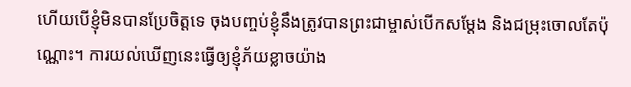ហើយបើខ្ញុំមិនបានប្រែចិត្តទេ ចុងបញ្ចប់ខ្ញុំនឹងត្រូវបានព្រះជាម្ចាស់បើកសម្ដែង និងជម្រុះចោលតែប៉ុណ្ណោះ។ ការយល់ឃើញនេះធ្វើឲ្យខ្ញុំភ័យខ្លាចយ៉ាង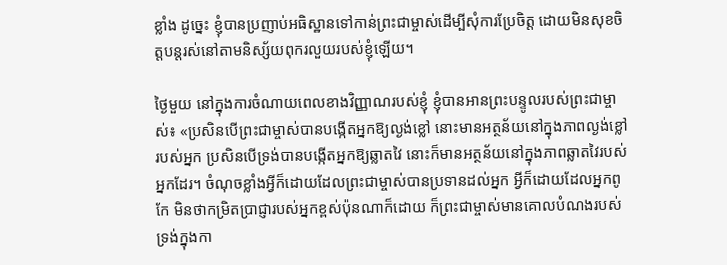ខ្លាំង ដូច្នេះ ខ្ញុំបានប្រញាប់អធិស្ឋានទៅកាន់ព្រះជាម្ចាស់ដើម្បីសុំការប្រែចិត្ត ដោយមិនសុខចិត្តបន្តរស់នៅតាមនិស្ស័យពុករលួយរបស់ខ្ញុំឡើយ។

ថ្ងៃមួយ នៅក្នុងការចំណាយពេលខាងវិញ្ញាណរបស់ខ្ញុំ ខ្ញុំបានអានព្រះបន្ទូលរបស់ព្រះជាម្ចាស់៖ «ប្រសិនបើព្រះជាម្ចាស់បានបង្កើតអ្នកឱ្យល្ងង់ខ្លៅ នោះមានអត្ថន័យនៅក្នុងភាពល្ងង់ខ្លៅរបស់អ្នក ប្រសិនបើទ្រង់បានបង្កើតអ្នកឱ្យឆ្លាតវៃ នោះក៏មានអត្ថន័យនៅក្នុងភាពឆ្លាតវៃរបស់អ្នកដែរ។ ចំណុចខ្លាំងអ្វីក៏ដោយដែលព្រះជាម្ចាស់បានប្រទានដល់អ្នក អ្វីក៏ដោយដែលអ្នកពូកែ មិនថាកម្រិតប្រាជ្ញារបស់អ្នកខ្ពស់ប៉ុនណាក៏ដោយ ក៏ព្រះជាម្ចាស់មានគោលបំណងរបស់ទ្រង់ក្នុងកា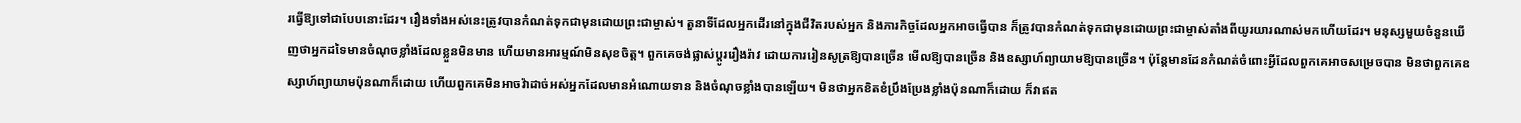រធ្វើឱ្យទៅជាបែបនោះដែរ។ រឿងទាំងអស់នេះត្រូវបានកំណត់ទុកជាមុនដោយព្រះជាម្ចាស់។ តួនាទីដែលអ្នកដើរនៅក្នុងជីវិតរបស់អ្នក និងភារកិច្ចដែលអ្នកអាចធ្វើបាន ក៏ត្រូវបានកំណត់ទុកជាមុនដោយព្រះជាម្ចាស់តាំងពីយូរយារណាស់មកហើយដែរ។ មនុស្សមួយចំនួនឃើញថាអ្នកដទៃមានចំណុចខ្លាំងដែលខ្លួនមិនមាន ហើយមានអារម្មណ៍មិនសុខចិត្ត។ ពួកគេចង់ផ្លាស់ប្ដូររឿងរ៉ាវ ដោយការរៀនសូត្រឱ្យបានច្រើន មើលឱ្យបានច្រើន និងឧស្សាហ៍ព្យាយាមឱ្យបានច្រើន។ ប៉ុន្តែមានដែនកំណត់ចំពោះអ្វីដែលពួកគេអាចសម្រេចបាន មិនថាពួកគេឧស្សាហ៍ព្យាយាមប៉ុនណាក៏ដោយ ហើយពួកគេមិនអាចវ៉ាដាច់អស់អ្នកដែលមានអំណោយទាន និងចំណុចខ្លាំងបានឡើយ។ មិនថាអ្នកខិតខំប្រឹងប្រែងខ្លាំងប៉ុនណាក៏ដោយ ក៏វាឥត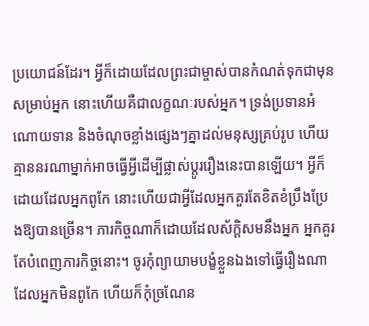ប្រយោជន៍ដែរ។ អ្វីក៏ដោយដែលព្រះជាម្ចាស់បានកំណត់ទុកជាមុនសម្រាប់អ្នក នោះហើយគឺជាលក្ខណៈរបស់អ្នក។ ទ្រង់ប្រទានអំណោយទាន និងចំណុចខ្លាំងផ្សេងៗគ្នាដល់មនុស្សគ្រប់រូប ហើយគ្មាននរណាម្នាក់អាចធ្វើអ្វីដើម្បីផ្លាស់ប្ដូររឿងនេះបានឡើយ។ អ្វីក៏ដោយដែលអ្នកពូកែ នោះហើយជាអ្វីដែលអ្នកគួរតែខិតខំប្រឹងប្រែងឱ្យបានច្រើន។ ភារកិច្ចណាក៏ដោយដែលស័ក្ដិសមនឹងអ្នក អ្នកគួរតែបំពេញភារកិច្ចនោះ។ ចូរកុំព្យាយាមបង្ខំខ្លួនឯងទៅធ្វើរឿងណាដែលអ្នកមិនពូកែ ហើយក៏កុំច្រណែន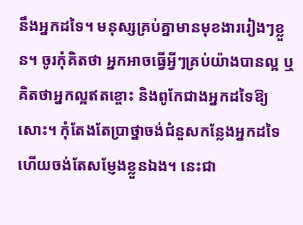នឹងអ្នកដទៃ។ មនុស្សគ្រប់គ្នាមានមុខងាររៀងៗខ្លួន។ ចូរកុំគិតថា អ្នកអាចធ្វើអ្វីៗគ្រប់យ៉ាងបានល្អ ឬគិតថាអ្នកល្អឥតខ្ចោះ និងពូកែជាងអ្នកដទៃឱ្យសោះ។ កុំតែងតែប្រាថ្នាចង់ជំនួសកន្លែងអ្នកដទៃ ហើយចង់តែសម្ញែងខ្លួនឯង។ នេះជា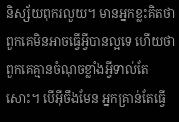និស្ស័យពុករលួយ។ មានអ្នកខ្លះគិតថា ពួកគេមិនអាចធ្វើអ្វីបានល្អទេ ហើយថា ពួកគេគ្មានចំណុចខ្លាំងអ្វីទាល់តែសោះ។ បើអ៊ីចឹងមែន អ្នកគ្រាន់តែធ្វើ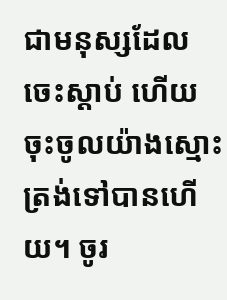ជាមនុស្សដែលចេះស្តាប់ ហើយចុះចូលយ៉ាងស្មោះត្រង់ទៅបានហើយ។ ចូរ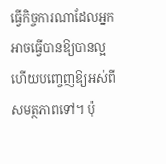ធ្វើកិច្ចការណាដែលអ្នកអាចធ្វើបានឱ្យបានល្អ ហើយបញ្ចេញឱ្យអស់ពីសមត្ថភាពទៅ។ ប៉ុ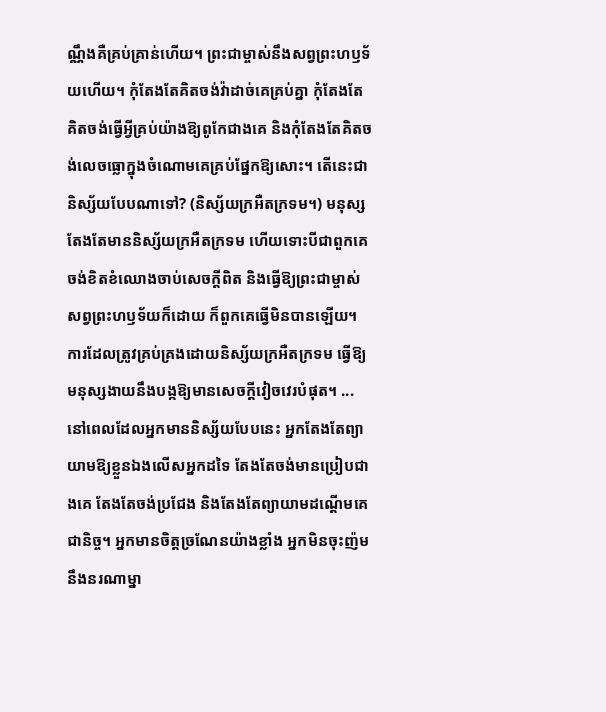ណ្ណឹងគឺគ្រប់គ្រាន់ហើយ។ ព្រះជាម្ចាស់នឹងសព្វព្រះហឫទ័យហើយ។ កុំតែងតែគិតចង់វ៉ាដាច់គេគ្រប់គ្នា កុំតែងតែគិតចង់ធ្វើអ្វីគ្រប់យ៉ាងឱ្យពូកែជាងគេ និងកុំតែងតែគិតចង់លេចធ្លោក្នុងចំណោមគេគ្រប់ផ្នែកឱ្យសោះ។ តើនេះជានិស្ស័យបែបណាទៅ? (និស្ស័យក្រអឺតក្រទម។) មនុស្សតែងតែមាននិស្ស័យក្រអឺតក្រទម ហើយទោះបីជាពួកគេចង់ខិតខំឈោងចាប់សេចក្តីពិត និងធ្វើឱ្យព្រះជាម្ចាស់សព្វព្រះហឫទ័យក៏ដោយ ក៏ពួកគេធ្វើមិនបានឡើយ។ ការដែលត្រូវគ្រប់គ្រងដោយនិស្ស័យក្រអឺតក្រទម ធ្វើឱ្យមនុស្សងាយនឹងបង្កឱ្យមានសេចក្ដីវៀចវេរបំផុត។ ... នៅពេលដែលអ្នកមាននិស្ស័យបែបនេះ អ្នកតែងតែព្យាយាមឱ្យខ្លួនឯងលើសអ្នកដទៃ តែងតែចង់មានប្រៀបជាងគេ តែងតែចង់ប្រជែង និងតែងតែព្យាយាមដណ្ដើមគេជានិច្ច។ អ្នកមានចិត្តច្រណែនយ៉ាងខ្លាំង អ្នកមិនចុះញ៉មនឹងនរណាម្នា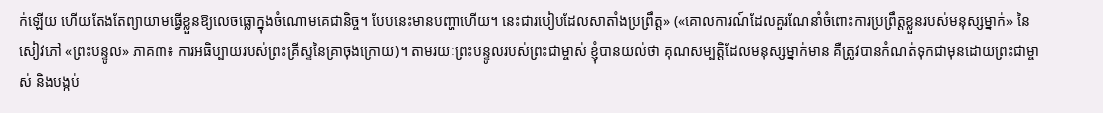ក់ឡើយ ហើយតែងតែព្យាយាមធ្វើខ្លួនឱ្យលេចធ្លោក្នុងចំណោមគេជានិច្ច។ បែបនេះមានបញ្ហាហើយ។ នេះជារបៀបដែលសាតាំងប្រព្រឹត្ត» («គោលការណ៍ដែលគួរណែនាំចំពោះការប្រព្រឹត្តខ្លួនរបស់មនុស្សម្នាក់» នៃសៀវភៅ «ព្រះបន្ទូល» ភាគ៣៖ ការអធិប្បាយរបស់ព្រះគ្រីស្ទនៃគ្រាចុងក្រោយ)។ តាមរយៈព្រះបន្ទូលរបស់ព្រះជាម្ចាស់ ខ្ញុំបានយល់ថា គុណសម្បត្តិដែលមនុស្សម្នាក់មាន គឺត្រូវបានកំណត់ទុកជាមុនដោយព្រះជាម្ចាស់ និងបង្កប់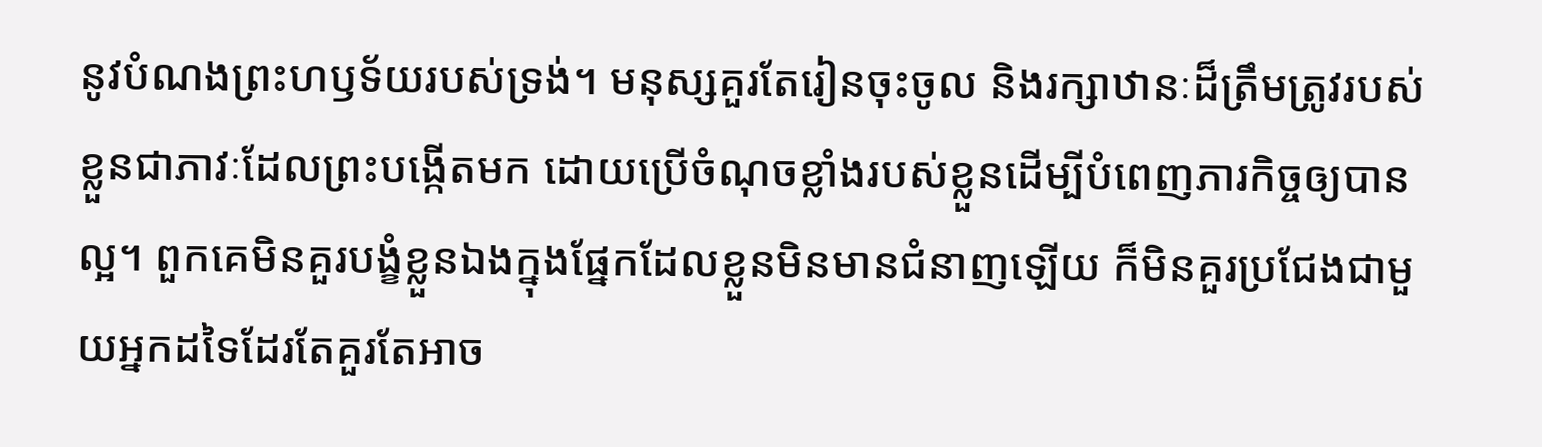នូវបំណងព្រះហឫទ័យរបស់ទ្រង់។ មនុស្សគួរតែរៀនចុះចូល និងរក្សាឋានៈដ៏ត្រឹមត្រូវរបស់ខ្លួនជាភាវៈដែលព្រះបង្កើតមក ដោយប្រើចំណុចខ្លាំងរបស់ខ្លួនដើម្បីបំពេញភារកិច្ចឲ្យបានល្អ។ ពួកគេមិនគួរបង្ខំខ្លួនឯងក្នុងផ្នែកដែលខ្លួនមិនមានជំនាញឡើយ ក៏មិនគួរប្រជែងជាមួយអ្នកដទៃដែរតែគួរតែអាច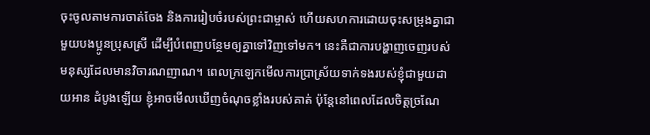ចុះចូលតាមការចាត់ចែង និងការរៀបចំរបស់ព្រះជាម្ចាស់ ហើយសហការដោយចុះសម្រុងគ្នាជាមួយបងប្អូនប្រុសស្រី ដើម្បីបំពេញបន្ថែមឲ្យគ្នាទៅវិញទៅមក។ នេះគឺជាការបង្ហាញចេញរបស់មនុស្សដែលមានវិចារណញាណ។ ពេលក្រឡេកមើលការប្រាស្រ័យទាក់ទងរបស់ខ្ញុំជាមួយដាយអាន ដំបូងឡើយ ខ្ញុំអាចមើលឃើញចំណុចខ្លាំងរបស់គាត់ ប៉ុន្តែនៅពេលដែលចិត្តច្រណែ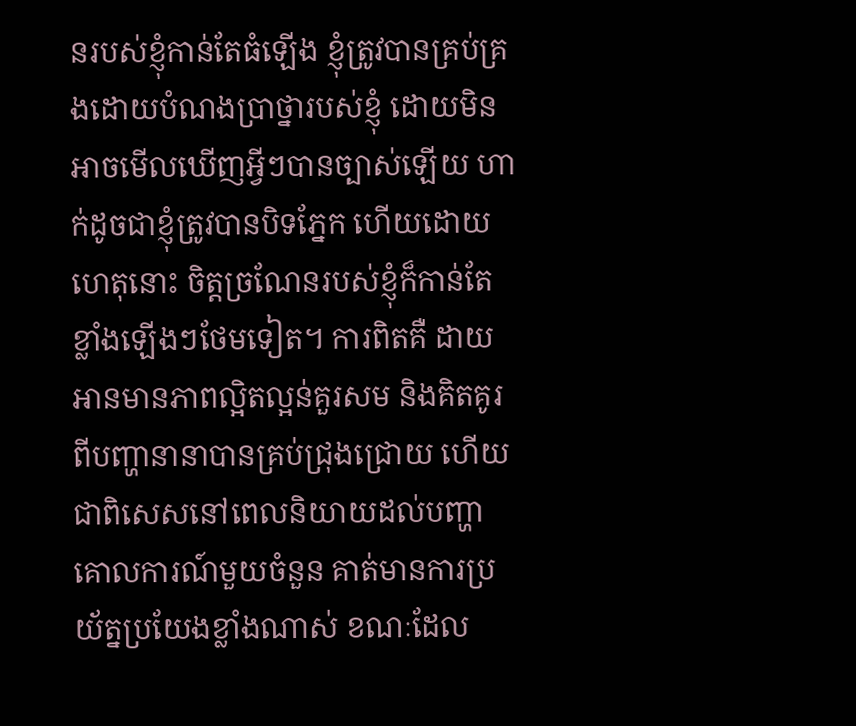នរបស់ខ្ញុំកាន់តែធំឡើង ខ្ញុំត្រូវបានគ្រប់គ្រងដោយបំណងប្រាថ្នារបស់ខ្ញុំ ដោយមិនអាចមើលឃើញអ្វីៗបានច្បាស់ឡើយ ហាក់ដូចជាខ្ញុំត្រូវបានបិទភ្នែក ហើយដោយហេតុនោះ ចិត្តច្រណែនរបស់ខ្ញុំក៏កាន់តែខ្លាំងឡើងៗថែមទៀត។ ការពិតគឺ ដាយអានមានភាពល្អិតល្អន់គួរសម និងគិតគូរពីបញ្ហានានាបានគ្រប់ជ្រុងជ្រោយ ហើយជាពិសេសនៅពេលនិយាយដល់បញ្ហាគោលការណ៍មួយចំនួន គាត់មានការប្រយ័ត្នប្រយែងខ្លាំងណាស់ ខណៈដែល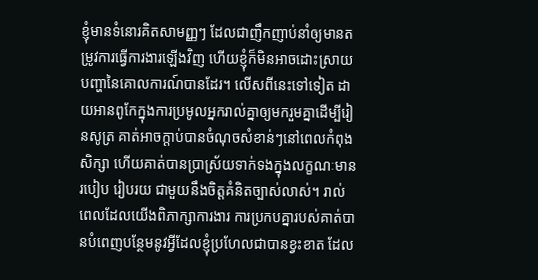ខ្ញុំមានទំនោរគិតសាមញ្ញៗ ដែលជាញឹកញាប់នាំឲ្យមានតម្រូវការធ្វើការងារឡើងវិញ ហើយខ្ញុំក៏មិនអាចដោះស្រាយបញ្ហានៃគោលការណ៍បានដែរ។ លើសពីនេះទៅទៀត ដាយអានពូកែក្នុងការប្រមូលអ្នករាល់គ្នាឲ្យមករួមគ្នាដើម្បីរៀនសូត្រ គាត់អាចក្តាប់បានចំណុចសំខាន់ៗនៅពេលកំពុងសិក្សា ហើយគាត់បានប្រាស្រ័យទាក់ទងក្នុងលក្ខណៈមានរបៀប រៀបរយ ជាមួយនឹងចិត្តគំនិតច្បាស់លាស់។ រាល់ពេលដែលយើងពិភាក្សាការងារ ការប្រកបគ្នារបស់គាត់បានបំពេញបន្ថែមនូវអ្វីដែលខ្ញុំប្រហែលជាបានខ្វះខាត ដែល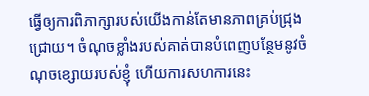ធ្វើឲ្យការពិភាក្សារបស់យើងកាន់តែមានភាពគ្រប់ជ្រុងជ្រោយ។ ចំណុចខ្លាំងរបស់គាត់បានបំពេញបន្ថែមនូវចំណុចខ្សោយរបស់ខ្ញុំ ហើយការសហការនេះ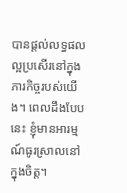បានផ្តល់លទ្ធផលល្អប្រសើរនៅក្នុងភារកិច្ចរបស់យើង។ ពេលដឹងបែបនេះ ខ្ញុំមានអារម្មណ៍ធូរស្រាលនៅក្នុងចិត្ត។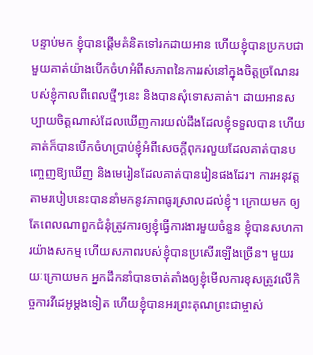បន្ទាប់មក ខ្ញុំបានផ្ដើមគំនិតទៅរកដាយអាន ហើយខ្ញុំបានប្រកបជាមួយគាត់យ៉ាងបើកចំហអំពីសភាពនៃការរស់នៅក្នុងចិត្តច្រណែនរបស់ខ្ញុំកាលពីពេលថ្មីៗនេះ និងបានសុំទោសគាត់។ ដាយអានសប្បាយចិត្តណាស់ដែលឃើញការយល់ដឹងដែលខ្ញុំទទួលបាន ហើយគាត់ក៏បានបើកចំហប្រាប់ខ្ញុំអំពីសេចក្ដីពុករលួយដែលគាត់បានបញ្ចេញឱ្យឃើញ និងមេរៀនដែលគាត់បានរៀនផងដែរ។ ការអនុវត្តតាមរបៀបនេះបាននាំមកនូវភាពធូរស្រាលដល់ខ្ញុំ។ ក្រោយមក ឲ្យតែពេលណាពួកជំនុំត្រូវការឲ្យខ្ញុំធ្វើការងារមួយចំនួន ខ្ញុំបានសហការយ៉ាងសកម្ម ហើយសភាពរបស់ខ្ញុំបានប្រសើរឡើងច្រើន។ មួយរយៈក្រោយមក អ្នកដឹកនាំបានចាត់តាំងឲ្យខ្ញុំមើលការខុសត្រូវលើកិច្ចការវីដេអូម្ដងទៀត ហើយខ្ញុំបានអរព្រះគុណព្រះជាម្ចាស់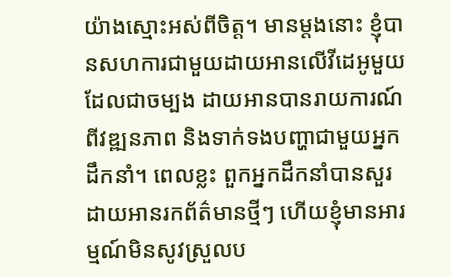យ៉ាងស្មោះអស់ពីចិត្ត។ មានម្ដងនោះ ខ្ញុំបានសហការជាមួយដាយអានលើវីដេអូមួយ ដែលជាចម្បង ដាយអានបានរាយការណ៍ពីវឌ្ឍនភាព និងទាក់ទងបញ្ហាជាមួយអ្នកដឹកនាំ។ ពេលខ្លះ ពួកអ្នកដឹកនាំបានសួរដាយអានរកព័ត៌មានថ្មីៗ ហើយខ្ញុំមានអារម្មណ៍មិនសូវស្រួលប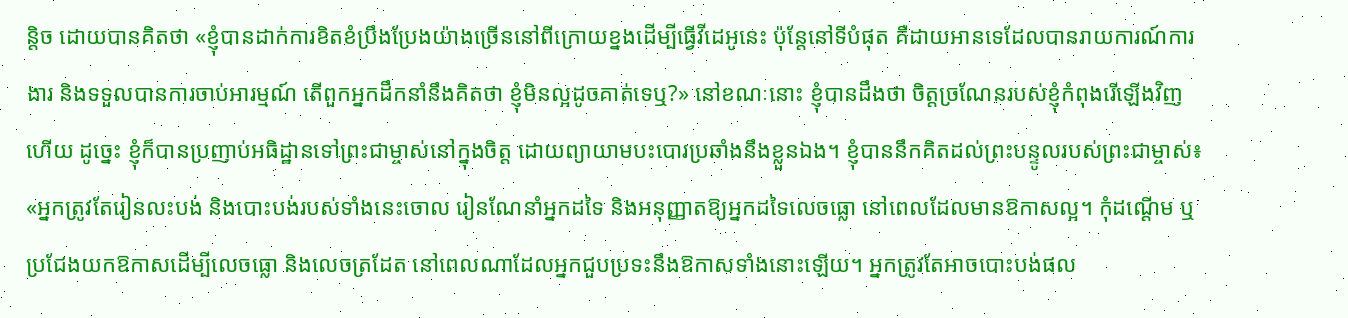ន្តិច ដោយបានគិតថា «ខ្ញុំបានដាក់ការខិតខំប្រឹងប្រែងយ៉ាងច្រើននៅពីក្រោយខ្នងដើម្បីធ្វើវីដេអូនេះ ប៉ុន្តែនៅទីបំផុត គឺដាយអានទេដែលបានរាយការណ៍ការងារ និងទទួលបានការចាប់អារម្មណ៍ តើពួកអ្នកដឹកនាំនឹងគិតថា ខ្ញុំមិនល្អដូចគាត់ទេឬ?» នៅខណៈនោះ ខ្ញុំបានដឹងថា ចិត្តច្រណែនរបស់ខ្ញុំកំពុងរើឡើងវិញហើយ ដូច្នេះ ខ្ញុំក៏បានប្រញាប់អធិដ្ឋានទៅព្រះជាម្ចាស់នៅក្នុងចិត្ត ដោយព្យាយាមបះបោរប្រឆាំងនឹងខ្លួនឯង។ ខ្ញុំបាននឹកគិតដល់ព្រះបន្ទូលរបស់ព្រះជាម្ចាស់៖ «អ្នកត្រូវតែរៀនលះបង់ និងបោះបង់របស់ទាំងនេះចោល រៀនណែនាំអ្នកដទៃ និងអនុញ្ញាតឱ្យអ្នកដទៃលេចធ្លោ នៅពេលដែលមានឱកាសល្អ។ កុំដណ្ដើម ឬប្រជែងយកឱកាសដើម្បីលេចធ្លោ និងលេចត្រដែត នៅពេលណាដែលអ្នកជួបប្រទះនឹងឱកាសទាំងនោះឡើយ។ អ្នកត្រូវតែអាចបោះបង់ផល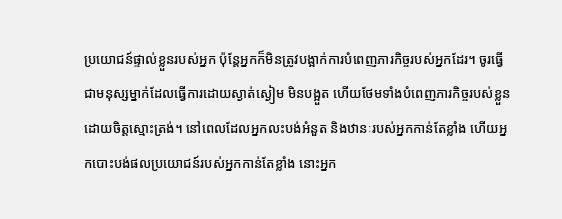ប្រយោជន៍ផ្ទាល់ខ្លួនរបស់អ្នក ប៉ុន្តែអ្នកក៏មិនត្រូវបង្អាក់ការបំពេញភារកិច្ចរបស់អ្នកដែរ។ ចូរធ្វើជាមនុស្សម្នាក់ដែលធ្វើការដោយស្ងាត់ស្ងៀម មិនបង្អួត ហើយថែមទាំងបំពេញភារកិច្ចរបស់ខ្លួនដោយចិត្តស្មោះត្រង់។ នៅពេលដែលអ្នកលះបង់អំនួត និងឋានៈរបស់អ្នកកាន់តែខ្លាំង ហើយអ្នកបោះបង់ផលប្រយោជន៍របស់អ្នកកាន់តែខ្លាំង នោះអ្នក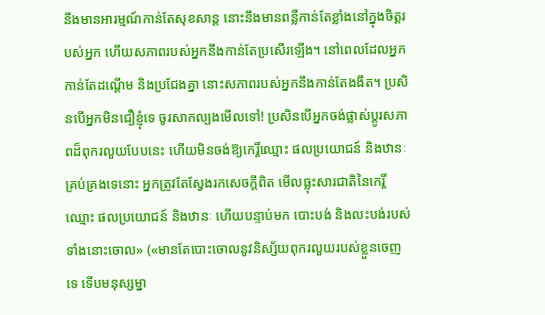នឹងមានអារម្មណ៍កាន់តែសុខសាន្ត នោះនឹងមានពន្លឺកាន់តែខ្លាំងនៅក្នុងចិត្តរបស់អ្នក ហើយសភាពរបស់អ្នកនឹងកាន់តែប្រសើរឡើង។ នៅពេលដែលអ្នកកាន់តែដណ្ដើម និងប្រជែងគ្នា នោះសភាពរបស់អ្នកនឹងកាន់តែងងឹត។ ប្រសិនបើអ្នកមិនជឿខ្ញុំទេ ចូរសាកល្បងមើលទៅ! ប្រសិនបើអ្នកចង់ផ្លាស់ប្ដូរសភាពដ៏ពុករលួយបែបនេះ ហើយមិនចង់ឱ្យកេរ្តិ៍ឈ្មោះ ផលប្រយោជន៍ និងឋានៈគ្រប់គ្រងទេនោះ អ្នកត្រូវតែស្វែងរកសេចក្ដីពិត មើលធ្លុះសារជាតិនៃកេរ្តិ៍ឈ្មោះ ផលប្រយោជន៍ និងឋានៈ ហើយបន្ទាប់មក បោះបង់ និងលះបង់របស់ទាំងនោះចោល» («មានតែបោះចោលនូវនិស្ស័យពុករលួយរបស់ខ្លួនចេញទេ ទើបមនុស្សម្នា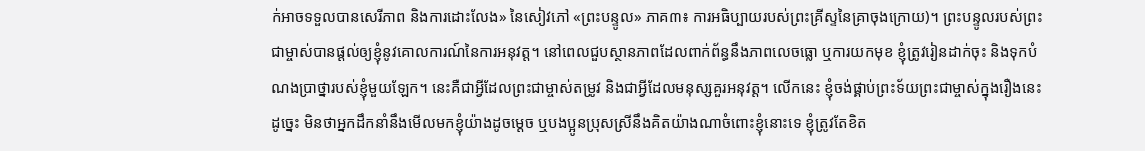ក់អាចទទួលបានសេរីភាព និងការដោះលែង» នៃសៀវភៅ «ព្រះបន្ទូល» ភាគ៣៖ ការអធិប្បាយរបស់ព្រះគ្រីស្ទនៃគ្រាចុងក្រោយ)។ ព្រះបន្ទូលរបស់ព្រះជាម្ចាស់បានផ្ដល់ឲ្យខ្ញុំនូវគោលការណ៍នៃការអនុវត្ត។ នៅពេលជួបស្ថានភាពដែលពាក់ព័ន្ធនឹងភាពលេចធ្លោ ឬការយកមុខ ខ្ញុំត្រូវរៀនដាក់ចុះ និងទុកបំណងប្រាថ្នារបស់ខ្ញុំមួយឡែក។ នេះគឺជាអ្វីដែលព្រះជាម្ចាស់តម្រូវ និងជាអ្វីដែលមនុស្សគួរអនុវត្ត។ លើកនេះ ខ្ញុំចង់ផ្គាប់ព្រះទ័យព្រះជាម្ចាស់ក្នុងរឿងនេះ ដូច្នេះ មិនថាអ្នកដឹកនាំនឹងមើលមកខ្ញុំយ៉ាងដូចម្ដេច ឬបងប្អូនប្រុសស្រីនឹងគិតយ៉ាងណាចំពោះខ្ញុំនោះទេ ខ្ញុំត្រូវតែខិត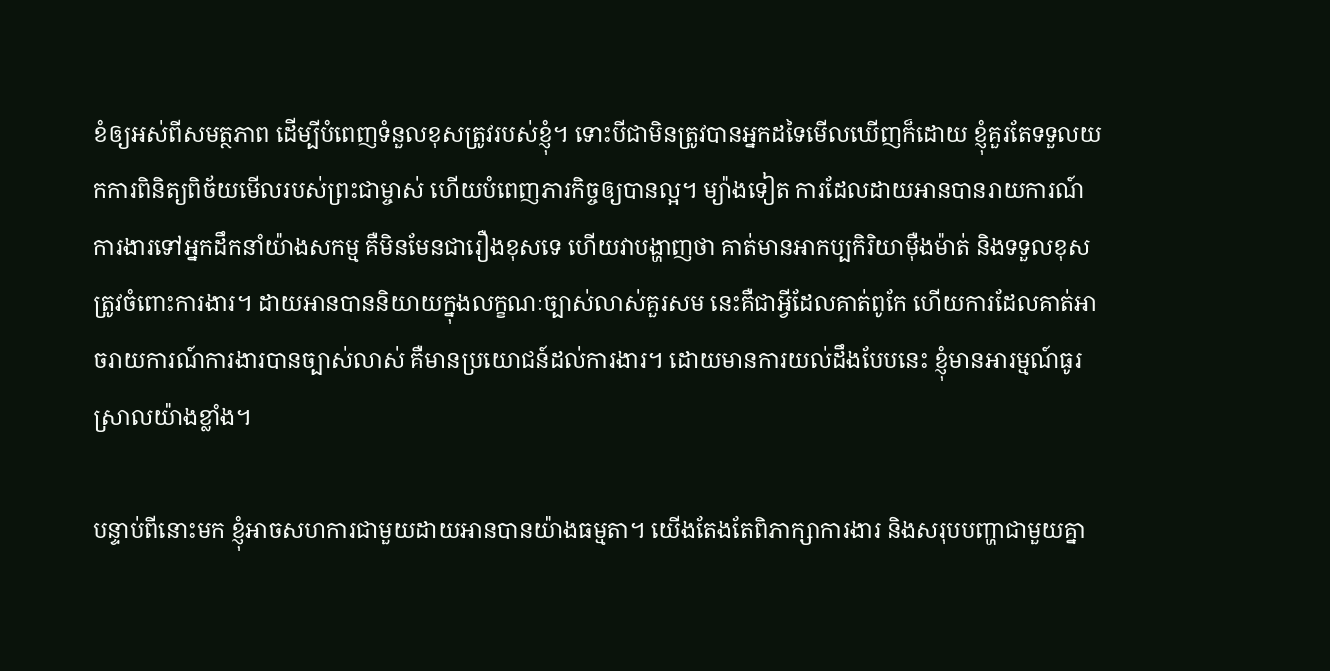ខំឲ្យអស់ពីសមត្ថភាព ដើម្បីបំពេញទំនួលខុសត្រូវរបស់ខ្ញុំ។ ទោះបីជាមិនត្រូវបានអ្នកដទៃមើលឃើញក៏ដោយ ខ្ញុំគួរតែទទួលយកការពិនិត្យពិច័យមើលរបស់ព្រះជាម្ចាស់ ហើយបំពេញភារកិច្ចឲ្យបានល្អ។ ម្យ៉ាងទៀត ការដែលដាយអានបានរាយការណ៍ការងារទៅអ្នកដឹកនាំយ៉ាងសកម្ម គឺមិនមែនជារឿងខុសទេ ហើយវាបង្ហាញថា គាត់មានអាកប្បកិរិយាម៉ឺងម៉ាត់ និងទទួលខុសត្រូវចំពោះការងារ។ ដាយអានបាននិយាយក្នុងលក្ខណៈច្បាស់លាស់គួរសម នេះគឺជាអ្វីដែលគាត់ពូកែ ហើយការដែលគាត់អាចរាយការណ៍ការងារបានច្បាស់លាស់ គឺមានប្រយោជន៍ដល់ការងារ។ ដោយមានការយល់ដឹងបែបនេះ ខ្ញុំមានអារម្មណ៍ធូរស្រាលយ៉ាងខ្លាំង។

បន្ទាប់ពីនោះមក ខ្ញុំអាចសហការជាមួយដាយអានបានយ៉ាងធម្មតា។ យើងតែងតែពិភាក្សាការងារ និងសរុបបញ្ហាជាមួយគ្នា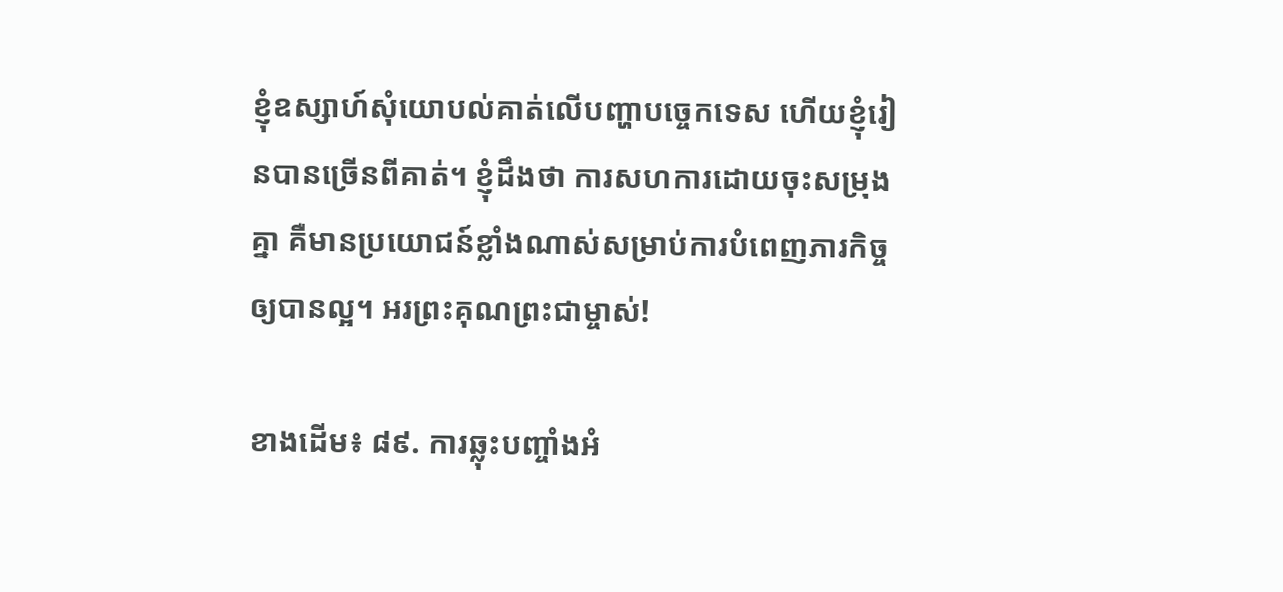ខ្ញុំឧស្សាហ៍សុំយោបល់គាត់លើបញ្ហាបច្ចេកទេស ហើយខ្ញុំរៀនបានច្រើនពីគាត់។ ខ្ញុំដឹងថា ការសហការដោយចុះសម្រុងគ្នា គឺមានប្រយោជន៍ខ្លាំងណាស់សម្រាប់ការបំពេញភារកិច្ចឲ្យបានល្អ។ អរព្រះគុណព្រះជាម្ចាស់!

ខាងដើម៖ ៨៩. ការឆ្លុះបញ្ចាំងអំ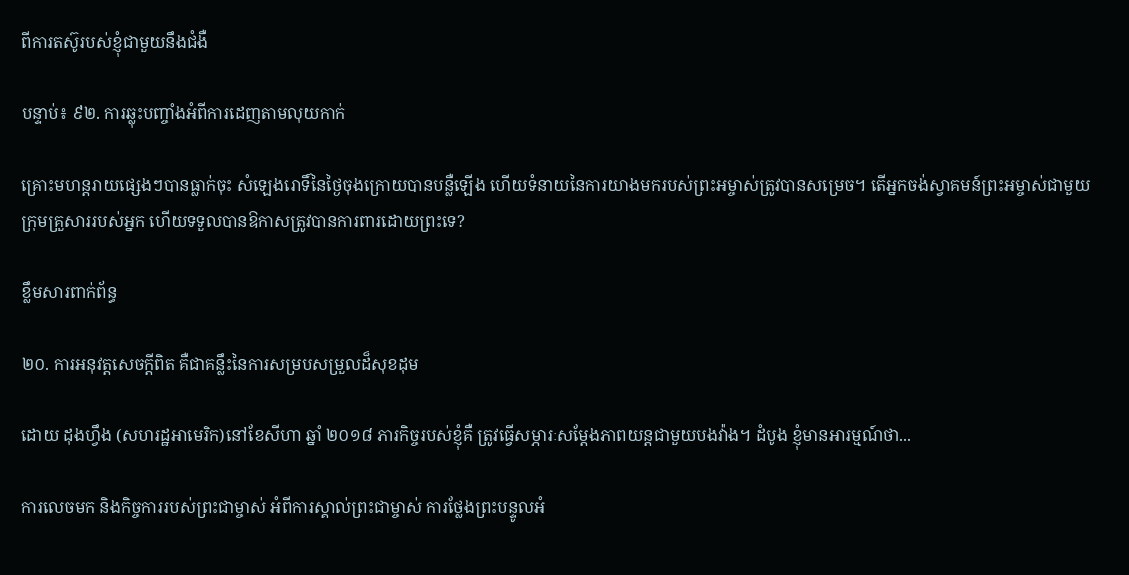ពីការតស៊ូរបស់ខ្ញុំជាមួយនឹងជំងឺ

បន្ទាប់៖ ៩២. ការឆ្លុះបញ្ចាំងអំពីការដេញតាមលុយកាក់

គ្រោះមហន្តរាយផ្សេងៗបានធ្លាក់ចុះ សំឡេងរោទិ៍នៃថ្ងៃចុងក្រោយបានបន្លឺឡើង ហើយទំនាយនៃការយាងមករបស់ព្រះអម្ចាស់ត្រូវបានសម្រេច។ តើអ្នកចង់ស្វាគមន៍ព្រះអម្ចាស់ជាមួយក្រុមគ្រួសាររបស់អ្នក ហើយទទួលបានឱកាសត្រូវបានការពារដោយព្រះទេ?

ខ្លឹមសារពាក់ព័ន្ធ

២០. ការអនុវត្តសេចក្ដីពិត គឺជាគន្លឹះនៃការសម្របសម្រួលដ៏សុខដុម

ដោយ ដុងហ្វឹង (សហរដ្ឋអាមេរិក)នៅខែសីហា ឆ្នាំ ២០១៨ ភារកិច្ចរបស់ខ្ញុំគឺ ត្រូវធ្វើសម្ភារៈសម្ដែងភាពយន្តជាមួយបងវ៉ាង។ ដំបូង ខ្ញុំមានអារម្មណ៍ថា...

ការលេចមក និងកិច្ចការរបស់ព្រះជាម្ចាស់ អំពីការស្គាល់ព្រះជាម្ចាស់ ការថ្លែងព្រះបន្ទូលអំ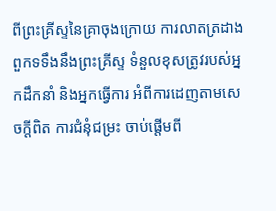ពីព្រះគ្រីស្ទនៃគ្រាចុងក្រោយ ការលាតត្រដាងពួកទទឹងនឹងព្រះគ្រីស្ទ ទំនួលខុសត្រូវរបស់អ្នកដឹកនាំ និងអ្នកធ្វើការ អំពីការដេញតាមសេចក្តីពិត ការជំនុំជម្រះ ចាប់ផ្ដើមពី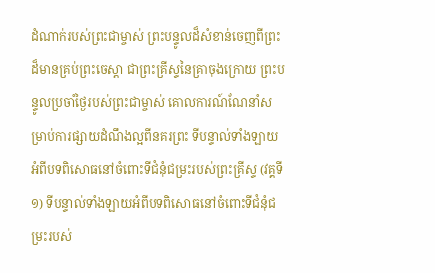ដំណាក់របស់ព្រះជាម្ចាស់ ព្រះបន្ទូលដ៏សំខាន់ចេញពីព្រះដ៏មានគ្រប់ព្រះចេស្ដា ជាព្រះគ្រីស្ទនៃគ្រាចុងក្រោយ ព្រះបន្ទូលប្រចាំថ្ងៃរបស់ព្រះជាម្ចាស់ គោលការណ៍ណែនាំសម្រាប់ការផ្សាយដំណឹងល្អពីនគរព្រះ ទីបន្ទាល់ទាំងឡាយអំពីបទពិសោធនៅចំពោះទីជំនុំជម្រះរបស់ព្រះគ្រីស្ទ (វគ្គទី១) ទីបន្ទាល់ទាំងឡាយអំពីបទពិសោធនៅចំពោះទីជំនុំជម្រះរបស់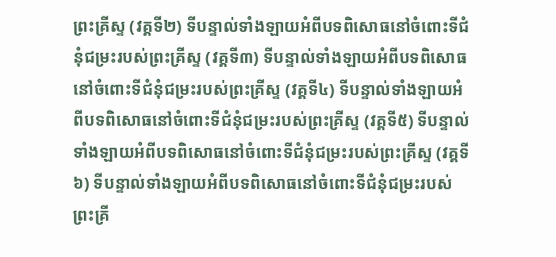ព្រះគ្រីស្ទ (វគ្គទី២) ទីបន្ទាល់ទាំងឡាយអំពីបទពិសោធនៅចំពោះទីជំនុំជម្រះរបស់ព្រះគ្រីស្ទ (វគ្គទី៣) ទីបន្ទាល់ទាំងឡាយអំពីបទពិសោធនៅចំពោះទីជំនុំជម្រះរបស់ព្រះគ្រីស្ទ (វគ្គទី៤) ទីបន្ទាល់ទាំងឡាយអំពីបទពិសោធនៅចំពោះទីជំនុំជម្រះរបស់ព្រះគ្រីស្ទ (វគ្គទី៥) ទីបន្ទាល់ទាំងឡាយអំពីបទពិសោធនៅចំពោះទីជំនុំជម្រះរបស់ព្រះគ្រីស្ទ (វគ្គទី៦) ទីបន្ទាល់ទាំងឡាយអំពីបទពិសោធនៅចំពោះទីជំនុំជម្រះរបស់ព្រះគ្រី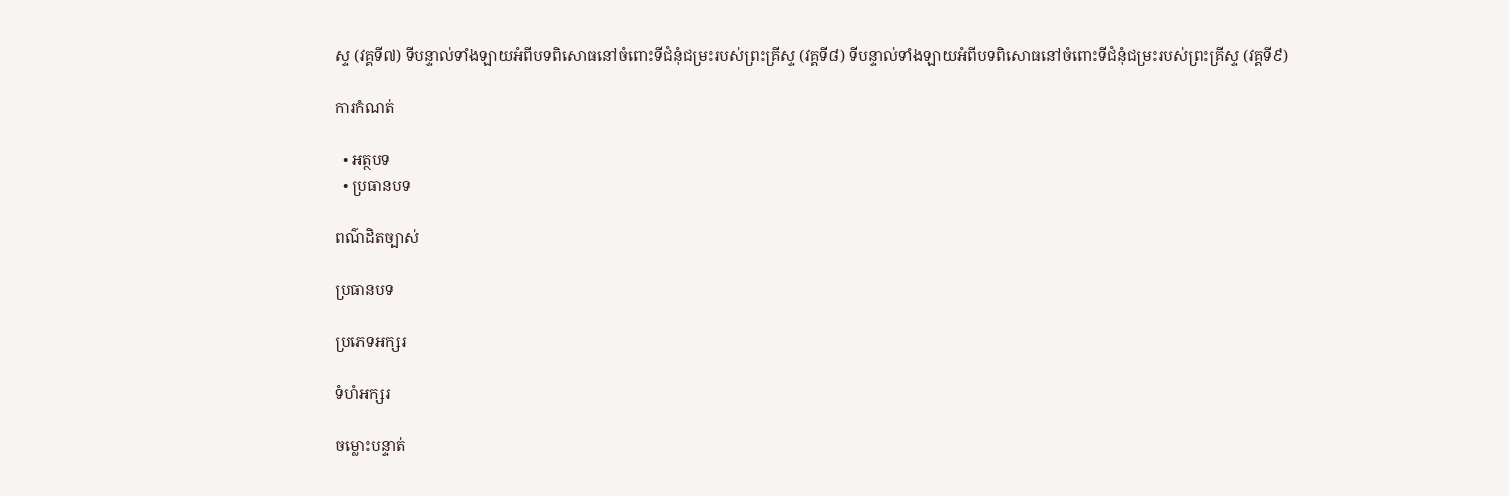ស្ទ (វគ្គទី៧) ទីបន្ទាល់ទាំងឡាយអំពីបទពិសោធនៅចំពោះទីជំនុំជម្រះរបស់ព្រះគ្រីស្ទ (វគ្គទី៨) ទីបន្ទាល់ទាំងឡាយអំពីបទពិសោធនៅចំពោះទីជំនុំជម្រះរបស់ព្រះគ្រីស្ទ (វគ្គទី៩)

ការកំណត់

  • អត្ថបទ
  • ប្រធានបទ

ពណ៌ដិតច្បាស់

ប្រធានបទ

ប្រភេទអក្សរ

ទំហំអក្សរ

ចម្លោះបន្ទាត់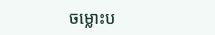ចម្លោះប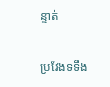ន្ទាត់

ប្រវែងទទឹង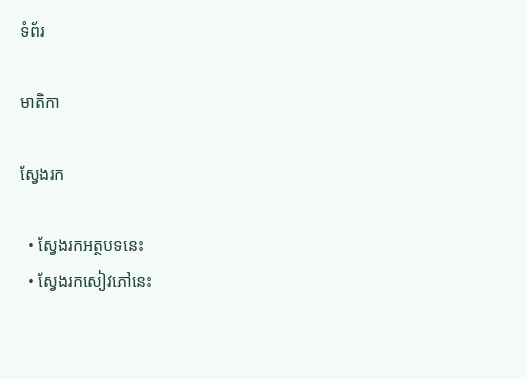ទំព័រ

មាតិកា

ស្វែងរក

  • ស្វែងរកអត្ថបទនេះ
  • ស្វែងរកសៀវភៅនេះ